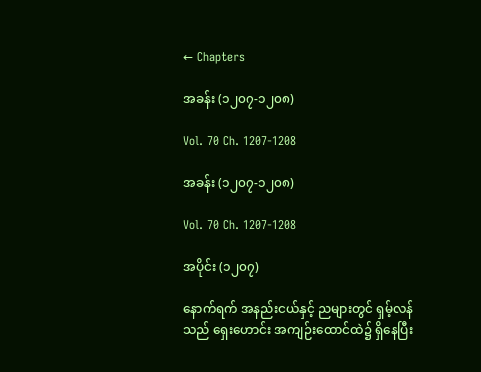← Chapters

အခန်း (၁၂၀၇-၁၂၀၈)

Vol. 70 Ch. 1207-1208

အခန်း (၁၂၀၇-၁၂၀၈)

Vol. 70 Ch. 1207-1208

အပိုင်း (၁၂၀၇)

နောက်ရက် အနည်းငယ်နှင့် ညများတွင် ရှမ့်လန်သည် ရှေးဟောင်း အကျဉ်းထောင်ထဲ၌ ရှိနေပြီး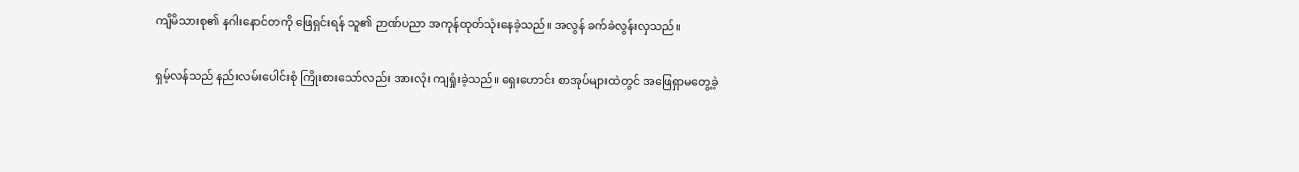ကျိမိသားစု၏ နဂါးနောင်တကို ဖြေရှင်းရန် သူ၏ ဉာဏ်ပညာ အကုန်ထုတ်သုံးနေခဲ့သည်။ အလွန် ခက်ခဲလွန်းလှသည်။

ရှမ့်လန်သည် နည်းလမ်းပေါင်းစုံ ကြိုးစားသော်လည်း အားလုံး ကျရှုံးခဲ့သည်။ ရှေးဟောင်း စာအုပ်များထဲတွင် အဖြေရှာမတွေ့ခဲ့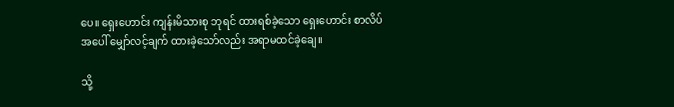ပေ။ ရှေးဟောင်း ကျန်းမိသားစု ဘုရင် ထားရစ်ခဲ့သော ရှေးဟောင်း စာလိပ်အပေါ် မျှော်လင့်ချက် ထားခဲ့သော်လည်း အရာမထင်ခဲ့ချေ။

သို့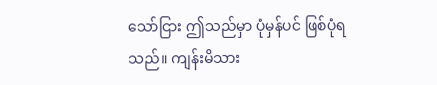သော်ငြား ဤသည်မှာ ပုံမှန်ပင် ဖြစ်ပုံရသည်။ ကျန်းမိသား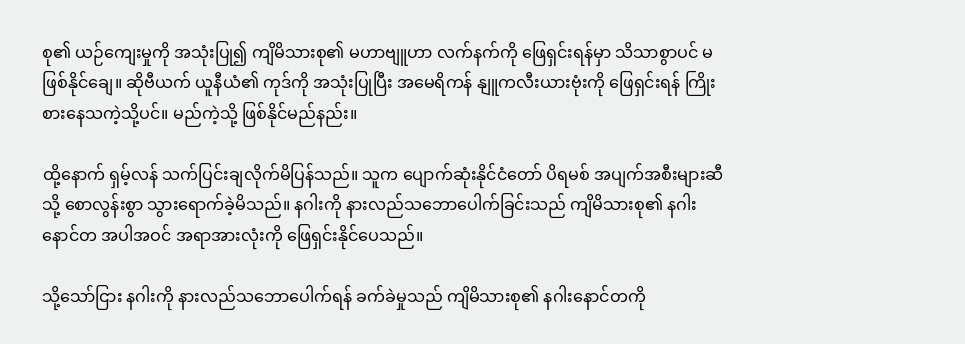စု၏ ယဉ်ကျေးမှုကို အသုံးပြု၍ ကျိမိသားစု၏ မဟာဗျူဟာ လက်နက်ကို ဖြေရှင်းရန်မှာ သိသာစွာပင် မဖြစ်နိုင်ချေ။ ဆိုဗီယက် ယူနီယံ၏ ကုဒ်ကို အသုံးပြုပြီး အမေရိကန် နျူကလီးယားဗုံးကို ဖြေရှင်းရန် ကြိုးစားနေသကဲ့သို့ပင်။ မည်ကဲ့သို့ ဖြစ်နိုင်မည်နည်း။

ထို့နောက် ရှမ့်လန် သက်ပြင်းချလိုက်မိပြန်သည်။ သူက ပျောက်ဆုံးနိုင်ငံတော် ပိရမစ် အပျက်အစီးများဆီသို့ စောလွန်းစွာ သွားရောက်ခဲ့မိသည်။ နဂါးကို နားလည်သဘောပေါက်ခြင်းသည် ကျိမိသားစု၏ နဂါးနောင်တ အပါအဝင် အရာအားလုံးကို ဖြေရှင်းနိုင်ပေသည်။

သို့သော်ငြား နဂါးကို နားလည်သဘောပေါက်ရန် ခက်ခဲမှုသည် ကျိမိသားစု၏ နဂါးနောင်တကို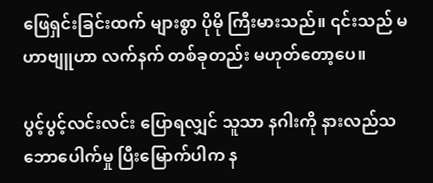ဖြေရှင်းခြင်းထက် များစွာ ပိုမို ကြီးမားသည်။ ၎င်းသည် မဟာဗျူဟာ လက်နက် တစ်ခုတည်း မဟုတ်တော့ပေ။

ပွင့်ပွင့်လင်းလင်း ပြောရလျှင် သူသာ နဂါးကို နားလည်သဘောပေါက်မှု ပြီးမြောက်ပါက န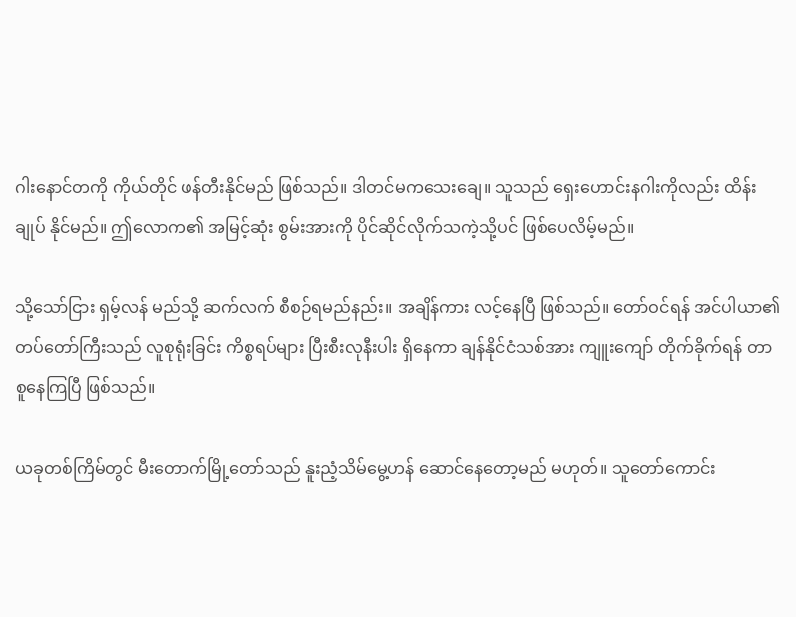ဂါးနောင်တကို ကိုယ်တိုင် ဖန်တီးနိုင်မည် ဖြစ်သည်။ ဒါတင်မကသေးချေ။ သူသည် ရှေးဟောင်းနဂါးကိုလည်း ထိန်းချုပ် နိုင်မည်။ ဤလောက၏ အမြင့်ဆုံး စွမ်းအားကို ပိုင်ဆိုင်လိုက်သကဲ့သို့ပင် ဖြစ်ပေလိမ့်မည်။

သို့သော်ငြား ရှမ့်လန် မည်သို့ ဆက်လက် စီစဉ်ရမည်နည်း။ အချိန်ကား လင့်နေပြီ ဖြစ်သည်။ တော်ဝင်ရန် အင်ပါယာ၏ တပ်တော်ကြီးသည် လူစုရုံးခြင်း ကိစ္စရပ်များ ပြီးစီးလုနီးပါး ရှိနေကာ ချန်နိုင်ငံသစ်အား ကျူးကျော် တိုက်ခိုက်ရန် တာစူနေကြပြီ ဖြစ်သည်။

ယခုတစ်ကြိမ်တွင် မီးတောက်မြို့တော်သည် နူးညံ့သိမ်မွေ့ဟန် ဆောင်နေတော့မည် မဟုတ်။ သူတော်ကောင်း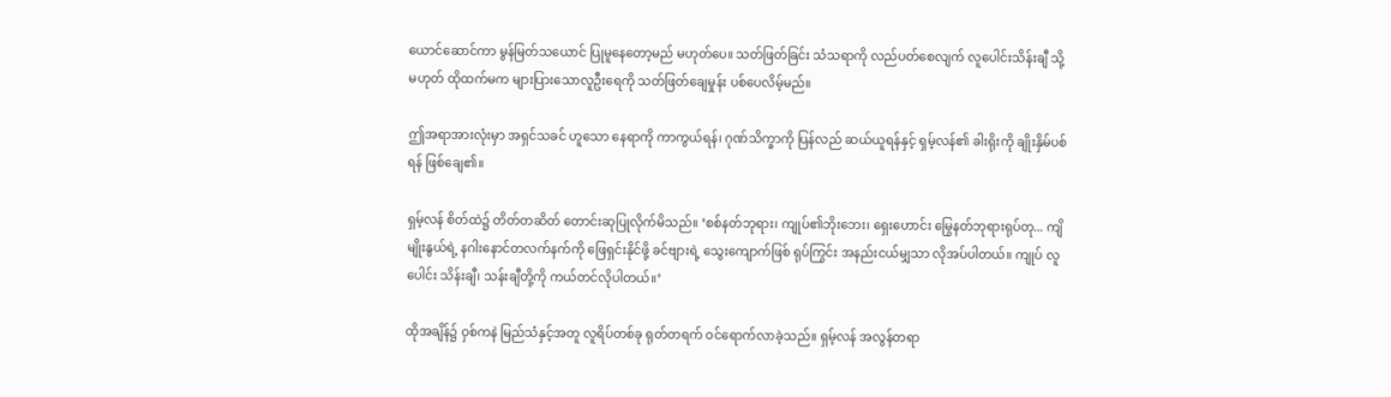ယောင်ဆောင်ကာ မွန်မြတ်သယောင် ပြုမူနေတော့မည် မဟုတ်ပေ။ သတ်ဖြတ်ခြင်း သံသရာကို လည်ပတ်စေလျက် လူပေါင်းသိန်းချီ သို့မဟုတ် ထိုထက်မက များပြားသောလူဦးရေကို သတ်ဖြတ်ချေမှုန်း ပစ်ပေလိမ့်မည်။

ဤအရာအားလုံးမှာ အရှင်သခင် ဟူသော နေရာကို ကာကွယ်ရန်၊ ဂုဏ်သိက္ခာကို ပြန်လည် ဆယ်ယူရန်နှင့် ရှမ့်လန်၏ ခါးရိုးကို ချိုးနှိမ်ပစ်ရန် ဖြစ်ချေ၏။

ရှမ့်လန် စိတ်ထဲ၌ တိတ်တဆိတ် တောင်းဆုပြုလိုက်မိသည်။ ‘စစ်နတ်ဘုရား၊ ကျုပ်၏ဘိုးဘေး၊ ရှေးဟောင်း မြွေနတ်ဘုရားရုပ်တု... ကျိမျိုးနွယ်ရဲ့ နဂါးနောင်တလက်နက်ကို ဖြေရှင်းနိုင်ဖို့ ခင်ဗျားရဲ့ သွေးကျောက်ဖြစ် ရုပ်ကြွင်း အနည်းငယ်မျှသာ လိုအပ်ပါတယ်။ ကျုပ် လူပေါင်း သိန်းချီ၊ သန်းချီတို့ကို ကယ်တင်လိုပါတယ်။’

ထိုအချိန်၌ ဝှစ်ကနဲ မြည်သံနှင့်အတူ လူရိပ်တစ်ခု ရုတ်တရက် ဝင်ရောက်လာခဲ့သည်။ ရှမ့်လန် အလွန်တရာ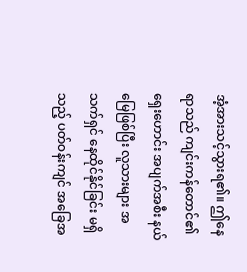အံ့အားသင့်သွားရ၏။ ဤနေရာသည် ကျင်းကန်တောင်၏ ရှေးဟောင်း အပျက်အစီး နယ်မြေဖြစ်ပြီး လူသားများ အသက်ရှင် နေထိုင်နိုင်ခြင်း မရှိသည့် ပတ်ဝန်းကျင် အခြေအ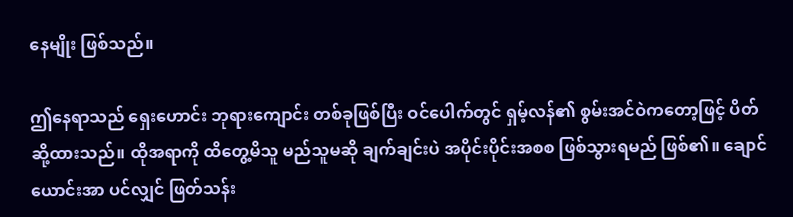နေမျိုး ဖြစ်သည်။

ဤနေရာသည် ရှေးဟောင်း ဘုရားကျောင်း တစ်ခုဖြစ်ပြီး ဝင်ပေါက်တွင် ရှမ့်လန်၏ စွမ်းအင်ဝဲကတော့ဖြင့် ပိတ်ဆို့ထားသည်။ ထိုအရာကို ထိတွေ့မိသူ မည်သူမဆို ချက်ချင်းပဲ အပိုင်းပိုင်းအစစ ဖြစ်သွားရမည် ဖြစ်၏။ ချောင်ယောင်းအာ ပင်လျှင် ဖြတ်သန်း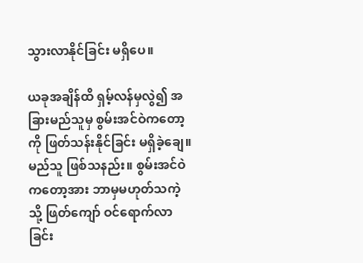သွားလာနိုင်ခြင်း မရှိပေ။

ယခုအချိန်ထိ ရှမ့်လန်မှလွဲ၍ အခြားမည်သူမှ စွမ်းအင်ဝဲကတော့ကို ဖြတ်သန်းနိုင်ခြင်း မရှိခဲ့ချေ။ မည်သူ ဖြစ်သနည်း။ စွမ်းအင်ဝဲကတော့အား ဘာမှမဟုတ်သကဲ့သို့ ဖြတ်ကျော် ဝင်ရောက်လာခြင်း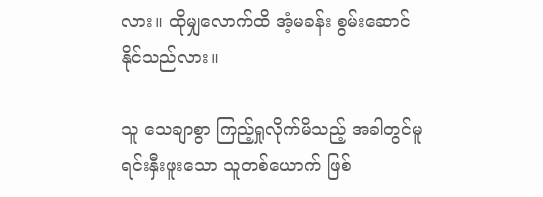လား။ ထိုမျှလောက်ထိ အံ့မခန်း စွမ်းဆောင်နိုင်သည်လား။

သူ သေချာစွာ ကြည့်ရှုလိုက်မိသည့် အခါတွင်မူ ရင်းနှီးဖူးသော သူတစ်ယောက် ဖြစ်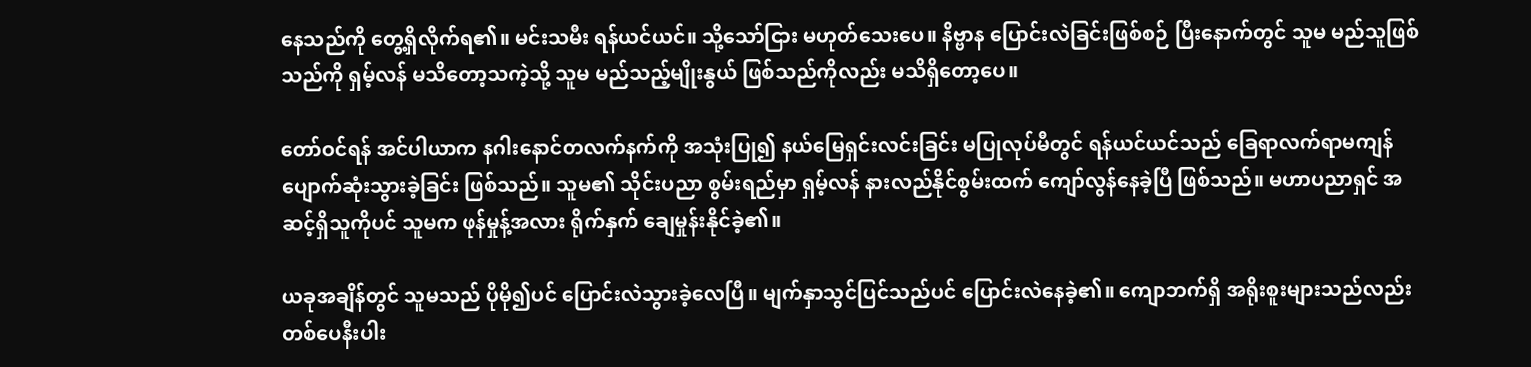နေသည်ကို တွေ့ရှိလိုက်ရ၏။ မင်းသမီး ရန်ယင်ယင်။ သို့သော်ငြား မဟုတ်သေးပေ။ နိဗ္ဗာန ပြောင်းလဲခြင်းဖြစ်စဉ် ပြီးနောက်တွင် သူမ မည်သူဖြစ်သည်ကို ရှမ့်လန် မသိတော့သကဲ့သို့ သူမ မည်သည့်မျိုးနွယ် ဖြစ်သည်ကိုလည်း မသိရှိတော့ပေ။

တော်ဝင်ရန် အင်ပါယာက နဂါးနောင်တလက်နက်ကို အသုံးပြု၍ နယ်မြေရှင်းလင်းခြင်း မပြုလုပ်မီတွင် ရန်ယင်ယင်သည် ခြေရာလက်ရာမကျန် ပျောက်ဆုံးသွားခဲ့ခြင်း ဖြစ်သည်။ သူမ၏ သိုင်းပညာ စွမ်းရည်မှာ ရှမ့်လန် နားလည်နိုင်စွမ်းထက် ကျော်လွန်နေခဲ့ပြီ ဖြစ်သည်။ မဟာပညာရှင် အဆင့်ရှိသူကိုပင် သူမက ဖုန်မှုန့်အလား ရိုက်နှက် ချေမှုန်းနိုင်ခဲ့၏။

ယခုအချိန်တွင် သူမသည် ပိုမို၍ပင် ပြောင်းလဲသွားခဲ့လေပြီ။ မျက်နှာသွင်ပြင်သည်ပင် ပြောင်းလဲနေခဲ့၏။ ကျောဘက်ရှိ အရိုးစူးများသည်လည်း တစ်ပေနီးပါး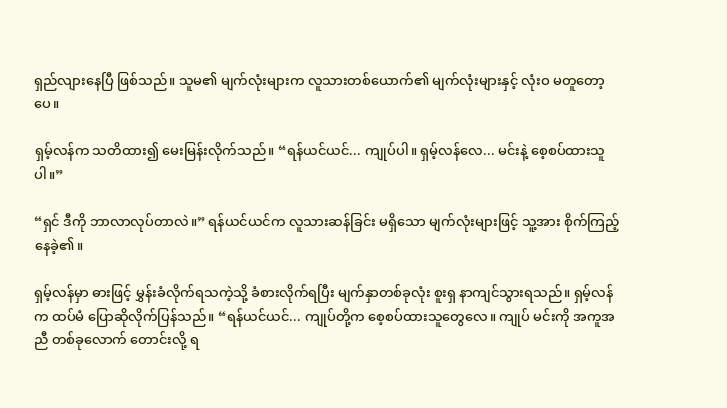ရှည်လျားနေပြီ ဖြစ်သည်။ သူမ၏ မျက်လုံးများက လူသားတစ်ယောက်၏ မျက်လုံးများနှင့် လုံးဝ မတူတော့ပေ။

ရှမ့်လန်က သတိထား၍ မေးမြန်းလိုက်သည်။ “ရန်ယင်ယင်... ကျုပ်ပါ။ ရှမ့်လန်လေ... မင်းနဲ့ စေ့စပ်ထားသူပါ။”

“ရှင် ဒီကို ဘာလာလုပ်တာလဲ။” ရန်ယင်ယင်က လူသားဆန်ခြင်း မရှိသော မျက်လုံးများဖြင့် သူ့အား စိုက်ကြည့်နေခဲ့၏။

ရှမ့်လန်မှာ ဓားဖြင့် မွှန်းခံလိုက်ရသကဲ့သို့ ခံစားလိုက်ရပြီး မျက်နှာတစ်ခုလုံး စူးရှ နာကျင်သွားရသည်။ ရှမ့်လန်က ထပ်မံ ပြောဆိုလိုက်ပြန်သည်။ “ရန်ယင်ယင်... ကျုပ်တို့က စေ့စပ်ထားသူတွေလေ။ ကျုပ် မင်းကို အကူအညီ တစ်ခုလောက် တောင်းလို့ ရ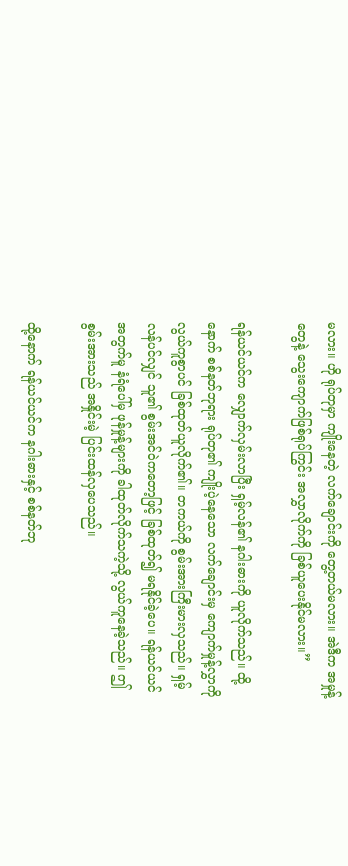မလား။ ဟို ရုပ်တုမှာ ကျိုးနေတဲ့ လက်ချောင်းကို တွေ့တယ်မလား။ အဲဒီက အမှုန့်တွေနဲ့ သွေးကျောက်ဖြစ်ရုပ်ကြွင်း အလွှာလိုက်ကို ခြစ်ယူပေးနိုင်မလား။”

ရန်ယင်ယင်က လျှောက်လှမ်းလာပြီး ရှမ့်လန်၏ နဂါးဓားကို ယူလိုက်သည်။ ထို့နောက် စစ်နတ်ဘုရား ရုပ်တု၏ ကျိုးပဲ့နေသော လက်ချောင်းမှ ကျောက်မှုန့်လွှာကို လွယ်ကူစွာပင် ခြစ်ထုတ်ယူလိုက်၏။ တကယ်ကို စွမ်းအားကြီးမားလှသည်။ ရှမ့်လန်ပင်လျှင် သူ၏ စွမ်းအင်ဝဲကတော့ဖြင့် ခြစ်ထုတ်၍ မရနိုင်ခဲ့ပေ။ ရန်ယင်ယင် အတွက်မူ နံရံပေါ်မှ ဖုန်မှုန့်များကို ခါထုတ်လိုက်သကဲ့သို့ လွယ်ကူနေခဲ့သည်။ ဤစွမ်းအားသည် အနှိုင်းမဲ့ ပြင်းထန်လှပေသည်။

ထို့နောက် ရန်ယင်ယင်က နဂါးဓားနှင့် စစ်နတ်ဘု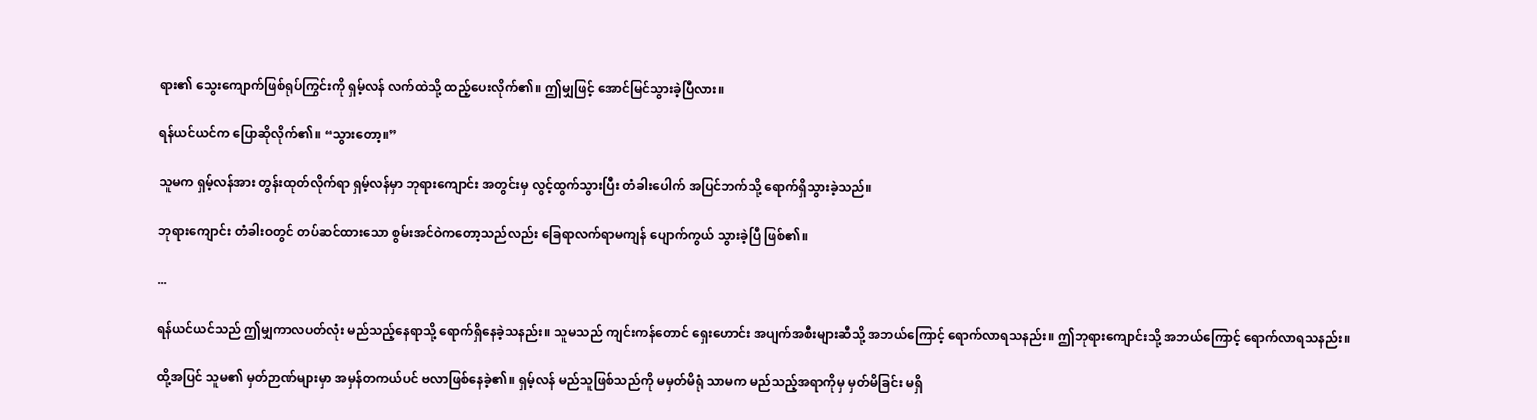ရား၏ သွေးကျောက်ဖြစ်ရုပ်ကြွင်းကို ရှမ့်လန် လက်ထဲသို့ ထည့်ပေးလိုက်၏။ ဤမျှဖြင့် အောင်မြင်သွားခဲ့ပြီလား။

ရန်ယင်ယင်က ပြောဆိုလိုက်၏။ “သွားတော့။”

သူမက ရှမ့်လန်အား တွန်းထုတ်လိုက်ရာ ရှမ့်လန်မှာ ဘုရားကျောင်း အတွင်းမှ လွင့်ထွက်သွားပြီး တံခါးပေါက် အပြင်ဘက်သို့ ရောက်ရှိသွားခဲ့သည်။

ဘုရားကျောင်း တံခါးဝတွင် တပ်ဆင်ထားသော စွမ်းအင်ဝဲကတော့သည်လည်း ခြေရာလက်ရာမကျန် ပျောက်ကွယ် သွားခဲ့ပြီ ဖြစ်၏။

...

ရန်ယင်ယင်သည် ဤမျှကာလပတ်လုံး မည်သည့်နေရာသို့ ရောက်ရှိနေခဲ့သနည်း။ သူမသည် ကျင်းကန်တောင် ရှေးဟောင်း အပျက်အစီးများဆီသို့ အဘယ်ကြောင့် ရောက်လာရသနည်း။ ဤဘုရားကျောင်းသို့ အဘယ်ကြောင့် ရောက်လာရသနည်း။

ထို့အပြင် သူမ၏ မှတ်ဉာဏ်များမှာ အမှန်တကယ်ပင် ဗလာဖြစ်နေခဲ့၏။ ရှမ့်လန် မည်သူဖြစ်သည်ကို မမှတ်မိရုံ သာမက မည်သည့်အရာကိုမှ မှတ်မိခြင်း မရှိ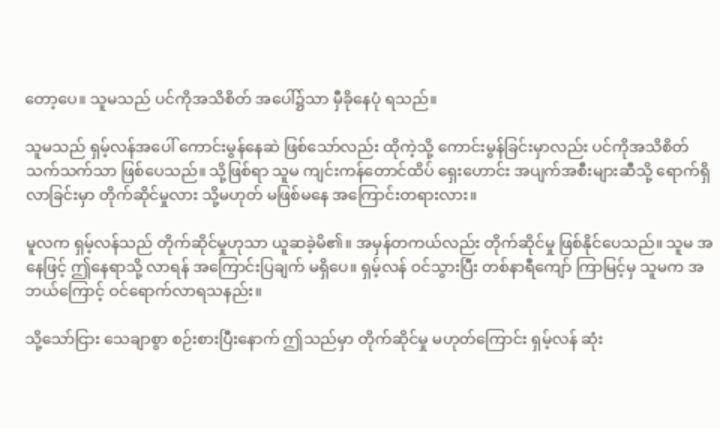တော့ပေ။ သူမသည် ပင်ကိုအသိစိတ် အပေါ်၌သာ မှီခိုနေပုံ ရသည်။

သူမသည် ရှမ့်လန်အပေါ် ကောင်းမွန်နေဆဲ ဖြစ်သော်လည်း ထိုကဲ့သို့ ကောင်းမွန်ခြင်းမှာလည်း ပင်ကိုအသိစိတ် သက်သက်သာ ဖြစ်ပေသည်။ သို့ဖြစ်ရာ သူမ ကျင်းကန်တောင်ထိပ် ရှေးဟောင်း အပျက်အစီးများဆီသို့ ရောက်ရှိလာခြင်းမှာ တိုက်ဆိုင်မှုလား သို့မဟုတ် မဖြစ်မနေ အကြောင်းတရားလား။

မူလက ရှမ့်လန်သည် တိုက်ဆိုင်မှုဟုသာ ယူဆခဲ့မိ၏။ အမှန်တကယ်လည်း တိုက်ဆိုင်မှု ဖြစ်နိုင်ပေသည်။ သူမ အနေဖြင့် ဤနေရာသို့ လာရန် အကြောင်းပြချက် မရှိပေ။ ရှမ့်လန် ဝင်သွားပြီး တစ်နာရီကျော် ကြာမြင့်မှ သူမက အဘယ်ကြောင့် ဝင်ရောက်လာရသနည်း။

သို့သော်ငြား သေချာစွာ စဉ်းစားပြီးနောက် ဤသည်မှာ တိုက်ဆိုင်မှု မဟုတ်ကြောင်း ရှမ့်လန် ဆုံး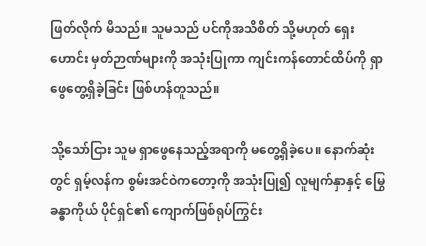ဖြတ်လိုက် မိသည်။ သူမသည် ပင်ကိုအသိစိတ် သို့မဟုတ် ရှေးဟောင်း မှတ်ဉာဏ်များကို အသုံးပြုကာ ကျင်းကန်တောင်ထိပ်ကို ရှာဖွေတွေ့ရှိခဲ့ခြင်း ဖြစ်ဟန်တူသည်။

သို့သော်ငြား သူမ ရှာဖွေနေသည့်အရာကို မတွေ့ရှိခဲ့ပေ။ နောက်ဆုံးတွင် ရှမ့်လန်က စွမ်းအင်ဝဲကတော့ကို အသုံးပြု၍ လူမျက်နှာနှင့် မြွေခန္ဓာကိုယ် ပိုင်ရှင်၏ ကျောက်ဖြစ်ရုပ်ကြွင်း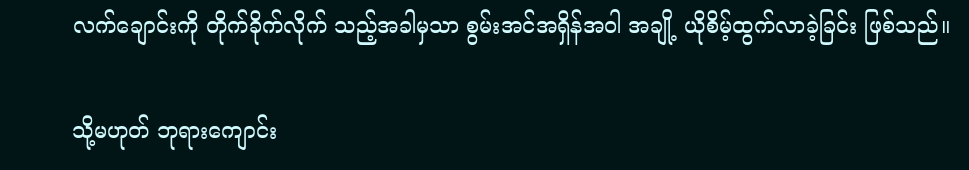လက်ချောင်းကို တိုက်ခိုက်လိုက် သည့်အခါမှသာ စွမ်းအင်အရှိန်အဝါ အချို့ ယိုစိမ့်ထွက်လာခဲ့ခြင်း ဖြစ်သည်။

သို့မဟုတ် ဘုရားကျောင်း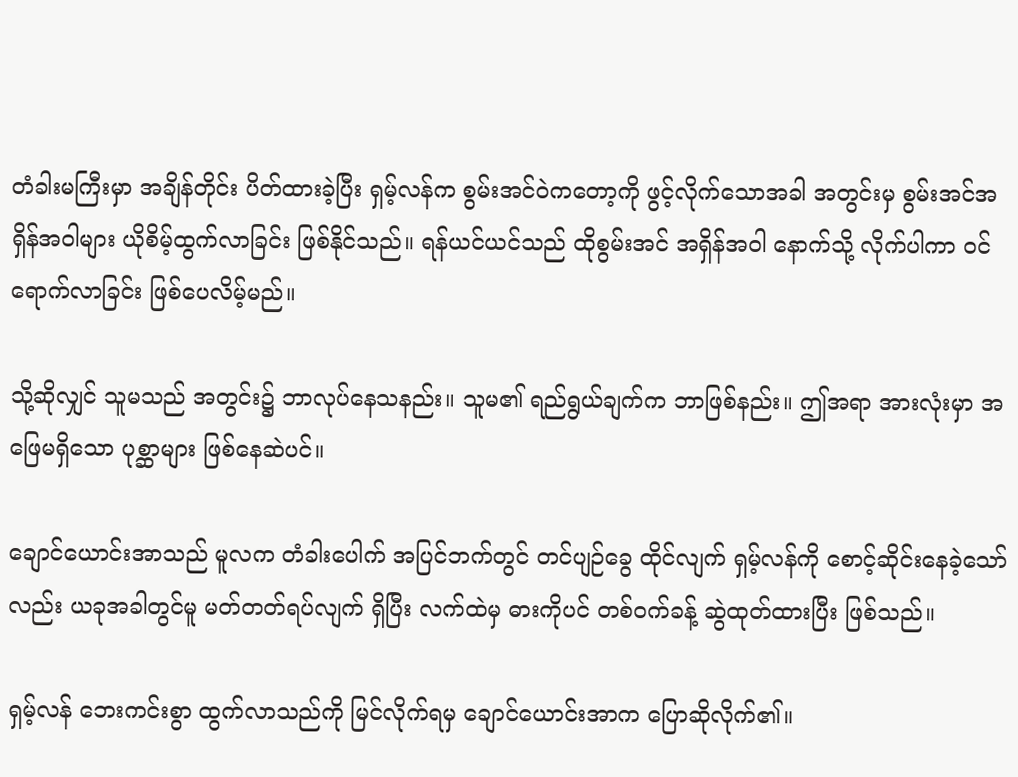တံခါးမကြီးမှာ အချိန်တိုင်း ပိတ်ထားခဲ့ပြီး ရှမ့်လန်က စွမ်းအင်ဝဲကတော့ကို ဖွင့်လိုက်သောအခါ အတွင်းမှ စွမ်းအင်အရှိန်အဝါများ ယိုစိမ့်ထွက်လာခြင်း ဖြစ်နိုင်သည်။ ရန်ယင်ယင်သည် ထိုစွမ်းအင် အရှိန်အဝါ နောက်သို့ လိုက်ပါကာ ဝင်ရောက်လာခြင်း ဖြစ်ပေလိမ့်မည်။

သို့ဆိုလျှင် သူမသည် အတွင်း၌ ဘာလုပ်နေသနည်း။ သူမ၏ ရည်ရွယ်ချက်က ဘာဖြစ်နည်း။ ဤအရာ အားလုံးမှာ အဖြေမရှိသော ပုစ္ဆာများ ဖြစ်နေဆဲပင်။

ချောင်ယောင်းအာသည် မူလက တံခါးပေါက် အပြင်ဘက်တွင် တင်ပျဉ်ခွေ ထိုင်လျက် ရှမ့်လန်ကို စောင့်ဆိုင်းနေခဲ့သော်လည်း ယခုအခါတွင်မူ မတ်တတ်ရပ်လျက် ရှိပြီး လက်ထဲမှ ဓားကိုပင် တစ်ဝက်ခန့် ဆွဲထုတ်ထားပြီး ဖြစ်သည်။

ရှမ့်လန် ဘေးကင်းစွာ ထွက်လာသည်ကို မြင်လိုက်ရမှ ချောင်ယောင်းအာက ပြောဆိုလိုက်၏။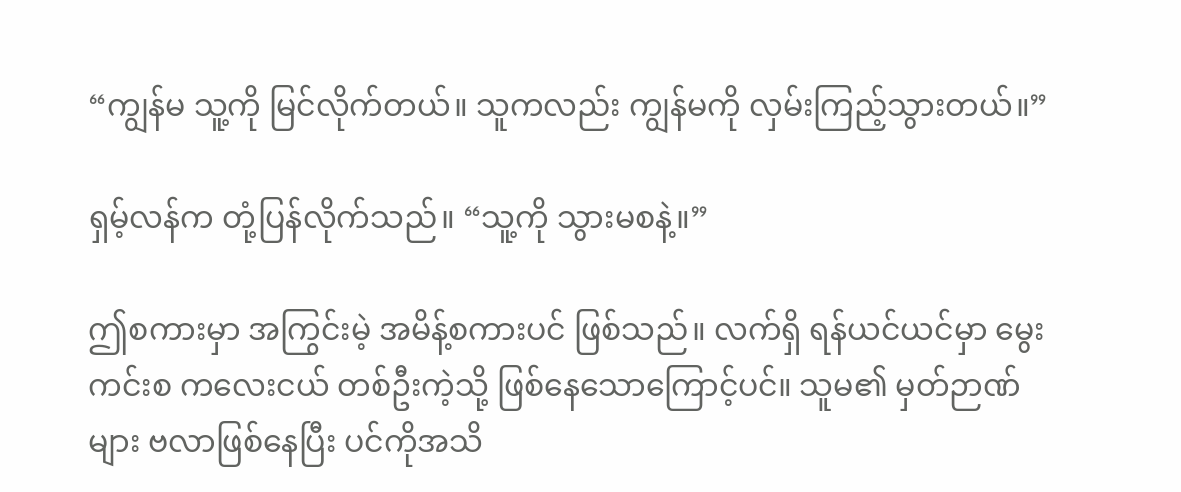“ကျွန်မ သူ့ကို မြင်လိုက်တယ်။ သူကလည်း ကျွန်မကို လှမ်းကြည့်သွားတယ်။”

ရှမ့်လန်က တုံ့ပြန်လိုက်သည်။ “သူ့ကို သွားမစနဲ့။”

ဤစကားမှာ အကြွင်းမဲ့ အမိန့်စကားပင် ဖြစ်သည်။ လက်ရှိ ရန်ယင်ယင်မှာ မွေးကင်းစ ကလေးငယ် တစ်ဦးကဲ့သို့ ဖြစ်နေသောကြောင့်ပင်။ သူမ၏ မှတ်ဉာဏ်များ ဗလာဖြစ်နေပြီး ပင်ကိုအသိ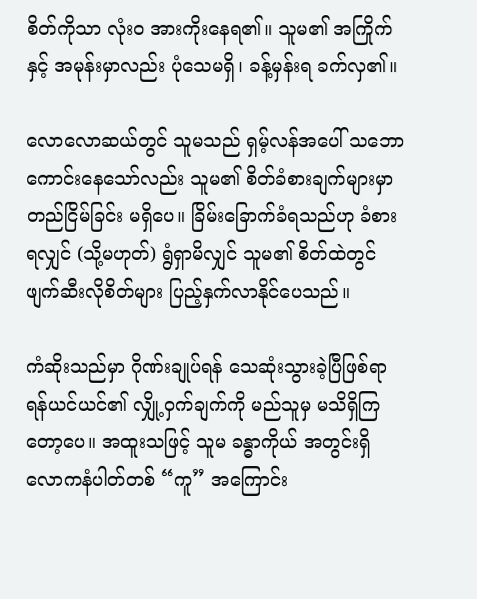စိတ်ကိုသာ လုံးဝ အားကိုးနေရ၏။ သူမ၏ အကြိုက်နှင့် အမုန်းမှာလည်း ပုံသေမရှိ၊ ခန့်မှန်းရ ခက်လှ၏။

လောလောဆယ်တွင် သူမသည် ရှမ့်လန်အပေါ် သဘောကောင်းနေသော်လည်း သူမ၏ စိတ်ခံစားချက်များမှာ တည်ငြိမ်ခြင်း မရှိပေ။ ခြိမ်းခြောက်ခံရသည်ဟု ခံစားရလျှင် (သို့မဟုတ်) ရွံရှာမိလျှင် သူမ၏ စိတ်ထဲတွင် ဖျက်ဆီးလိုစိတ်များ ပြည့်နှက်လာနိုင်ပေသည်။

ကံဆိုးသည်မှာ ဂိုဏ်းချုပ်ရန် သေဆုံးသွားခဲ့ပြီဖြစ်ရာ ရန်ယင်ယင်၏ လျှို့ဝှက်ချက်ကို မည်သူမှ မသိရှိကြတော့ပေ။ အထူးသဖြင့် သူမ ခန္ဓာကိုယ် အတွင်းရှိ လောကနံပါတ်တစ် “ကူ” အကြောင်း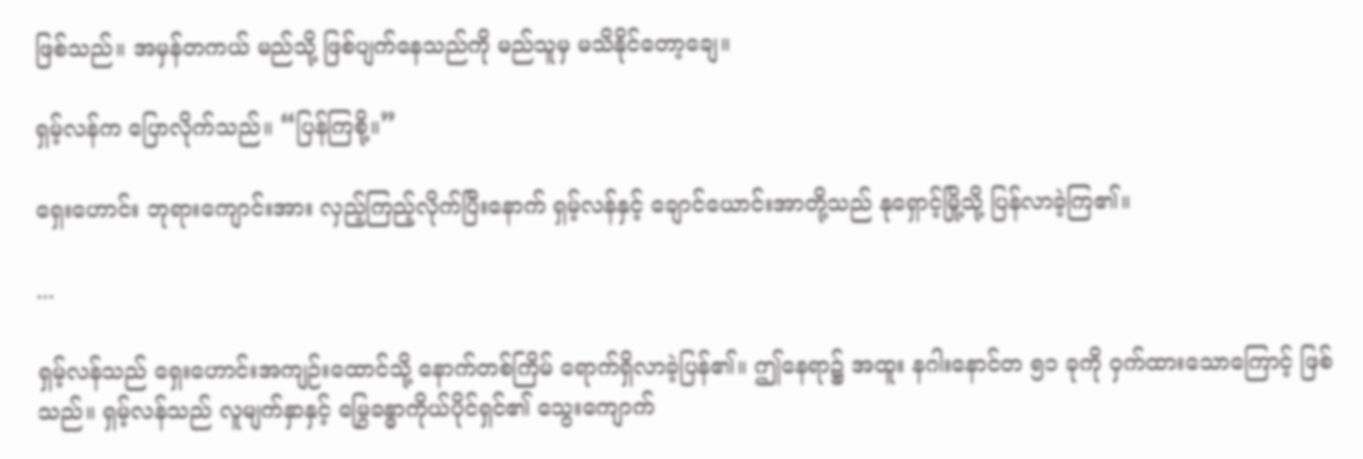ဖြစ်သည်။ အမှန်တကယ် မည်သို့ ဖြစ်ပျက်နေသည်ကို မည်သူမှ မသိနိုင်တော့ချေ။

ရှမ့်လန်က ပြောလိုက်သည်။ “ပြန်ကြစို့။”

ရှေးဟောင်း ဘုရားကျောင်းအား လှည့်ကြည့်လိုက်ပြီးနောက် ရှမ့်လန်နှင့် ချောင်ယောင်းအာတို့သည် နုရှောင့်မြို့သို့ ပြန်လာခဲ့ကြ၏။

...

ရှမ့်လန်သည် ရှေးဟောင်းအကျဉ်းထောင်သို့ နောက်တစ်ကြိမ် ရောက်ရှိလာခဲ့ပြန်၏။ ဤနေရာ၌ အထူး နဂါးနောင်တ ၅၁ ခုကို ဝှက်ထားသောကြောင့် ဖြစ်သည်။ ရှမ့်လန်သည် လူမျက်နှာနှင့် မြွေခန္ဓာကိုယ်ပိုင်ရှင်၏ သွေးကျောက်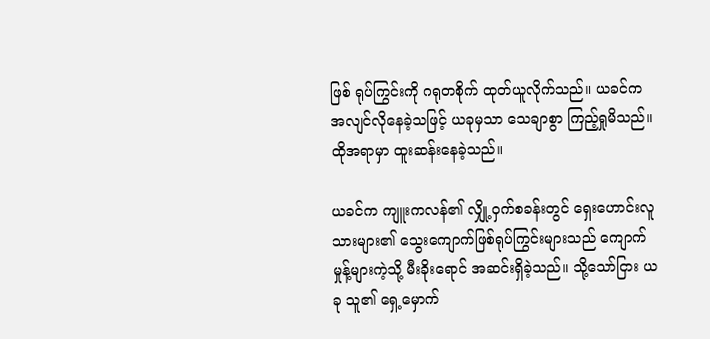ဖြစ် ရုပ်ကြွင်းကို ဂရုတစိုက် ထုတ်ယူလိုက်သည်။ ယခင်က အလျင်လိုနေခဲ့သဖြင့် ယခုမှသာ သေချာစွာ ကြည့်ရှုမိသည်။ ထိုအရာမှာ ထူးဆန်းနေခဲ့သည်။

ယခင်က ကျူးကလန်၏ လျှို့ဝှက်စခန်းတွင် ရှေးဟောင်းလူသားများ၏ သွေးကျောက်ဖြစ်ရုပ်ကြွင်းများသည် ကျောက်မှုန့်များကဲ့သို့ မီးခိုးရောင် အဆင်းရှိခဲ့သည်။ သို့သော်ငြား ယခု သူ၏ ရှေ့မှောက်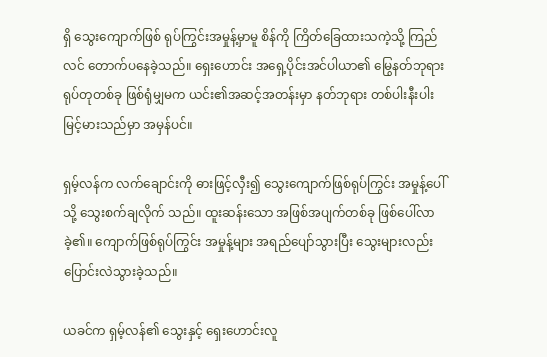ရှိ သွေးကျောက်ဖြစ် ရုပ်ကြွင်းအမှုန့်မှာမူ စိန်ကို ကြိတ်ခြေထားသကဲ့သို့ ကြည်လင် တောက်ပနေခဲ့သည်။ ရှေးဟောင်း အရှေ့ပိုင်းအင်ပါယာ၏ မြွေနတ်ဘုရားရုပ်တုတစ်ခု ဖြစ်ရုံမျှမက ယင်း၏အဆင့်အတန်းမှာ နတ်ဘုရား တစ်ပါးနီးပါး မြင့်မားသည်မှာ အမှန်ပင်။

ရှမ့်လန်က လက်ချောင်းကို ဓားဖြင့်လှီး၍ သွေးကျောက်ဖြစ်ရုပ်ကြွင်း အမှုန့်ပေါ်သို့ သွေးစက်ချလိုက် သည်။ ထူးဆန်းသော အဖြစ်အပျက်တစ်ခု ဖြစ်ပေါ်လာခဲ့၏။ ကျောက်ဖြစ်ရုပ်ကြွင်း အမှုန့်များ အရည်ပျော်သွားပြီး သွေးများလည်း ပြောင်းလဲသွားခဲ့သည်။

ယခင်က ရှမ့်လန်၏ သွေးနှင့် ရှေးဟောင်းလူ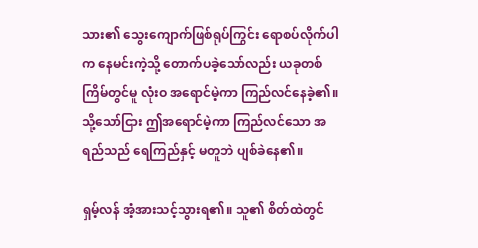သား၏ သွေးကျောက်ဖြစ်ရုပ်ကြွင်း ရောစပ်လိုက်ပါက နေမင်းကဲ့သို့ တောက်ပခဲ့သော်လည်း ယခုတစ်ကြိမ်တွင်မူ လုံးဝ အရောင်မဲ့ကာ ကြည်လင်နေခဲ့၏။ သို့သော်ငြား ဤအရောင်မဲ့ကာ ကြည်လင်သော အရည်သည် ရေကြည်နှင့် မတူဘဲ ပျစ်ခဲနေ၏။

ရှမ့်လန် အံ့အားသင့်သွားရ၏။ သူ၏ စိတ်ထဲတွင်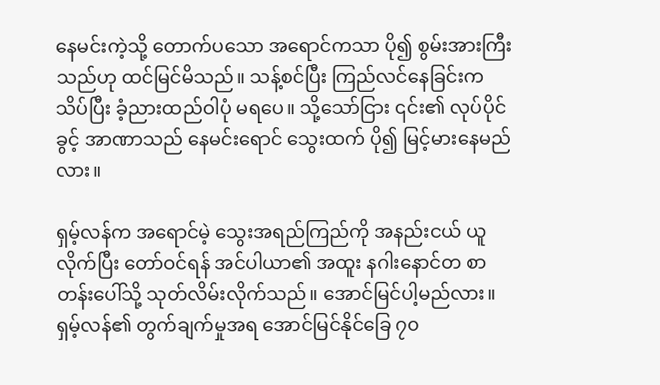နေမင်းကဲ့သို့ တောက်ပသော အရောင်ကသာ ပို၍ စွမ်းအားကြီးသည်ဟု ထင်မြင်မိသည်။ သန့်စင်ပြီး ကြည်လင်နေခြင်းက သိပ်ပြီး ခံ့ညားထည်ဝါပုံ မရပေ။ သို့သော်ငြား ၎င်း၏ လုပ်ပိုင်ခွင့် အာဏာသည် နေမင်းရောင် သွေးထက် ပို၍ မြင့်မားနေမည်လား။

ရှမ့်လန်က အရောင်မဲ့ သွေးအရည်ကြည်ကို အနည်းငယ် ယူလိုက်ပြီး တော်ဝင်ရန် အင်ပါယာ၏ အထူး နဂါးနောင်တ စာတန်းပေါ်သို့ သုတ်လိမ်းလိုက်သည်။ အောင်မြင်ပါ့မည်လား။ ရှမ့်လန်၏ တွက်ချက်မှုအရ အောင်မြင်နိုင်ခြေ ၇၀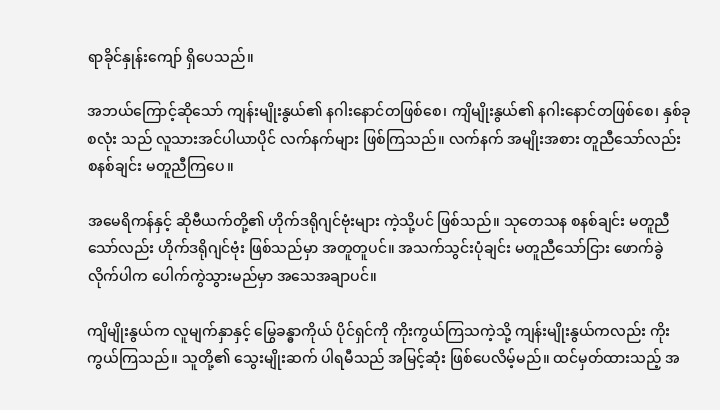ရာခိုင်နှုန်းကျော် ရှိပေသည်။

အဘယ်ကြောင့်ဆိုသော် ကျန်းမျိုးနွယ်၏ နဂါးနောင်တဖြစ်စေ၊ ကျိမျိုးနွယ်၏ နဂါးနောင်တဖြစ်စေ၊ နှစ်ခုစလုံး သည် လူသားအင်ပါယာပိုင် လက်နက်များ ဖြစ်ကြသည်။ လက်နက် အမျိုးအစား တူညီသော်လည်း စနစ်ချင်း မတူညီကြပေ။

အမေရိကန်နှင့် ဆိုဗီယက်တို့၏ ဟိုက်ဒရိုဂျင်ဗုံးများ ကဲ့သို့ပင် ဖြစ်သည်။ သုတေသန စနစ်ချင်း မတူညီ သော်လည်း ဟိုက်ဒရိုဂျင်ဗုံး ဖြစ်သည်မှာ အတူတူပင်။ အသက်သွင်းပုံချင်း မတူညီသော်ငြား ဖောက်ခွဲလိုက်ပါက ပေါက်ကွဲသွားမည်မှာ အသေအချာပင်။

ကျိမျိုးနွယ်က လူမျက်နှာနှင့် မြွေခန္ဓာကိုယ် ပိုင်ရှင်ကို ကိုးကွယ်ကြသကဲ့သို့ ကျန်းမျိုးနွယ်ကလည်း ကိုးကွယ်ကြသည်။ သူတို့၏ သွေးမျိုးဆက် ပါရမီသည် အမြင့်ဆုံး ဖြစ်ပေလိမ့်မည်။ ထင်မှတ်ထားသည့် အ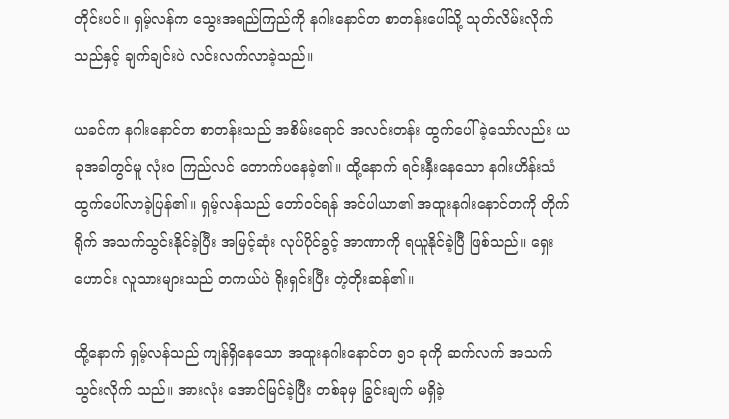တိုင်းပင်။ ရှမ့်လန်က သွေးအရည်ကြည်ကို နဂါးနောင်တ စာတန်းပေါ်သို့ သုတ်လိမ်းလိုက်သည်နှင့် ချက်ချင်းပဲ လင်းလက်လာခဲ့သည်။

ယခင်က နဂါးနောင်တ စာတန်းသည် အစိမ်းရောင် အလင်းတန်း ထွက်ပေါ်ခဲ့သော်လည်း ယခုအခါတွင်မူ လုံးဝ ကြည်လင် တောက်ပနေခဲ့၏။ ထို့နောက် ရင်းနှီးနေသော နဂါးဟိန်းသံ ထွက်ပေါ်လာခဲ့ပြန်၏။ ရှမ့်လန်သည် တော်ဝင်ရန် အင်ပါယာ၏ အထူးနဂါးနောင်တကို တိုက်ရိုက် အသက်သွင်းနိုင်ခဲ့ပြီး အမြင့်ဆုံး လုပ်ပိုင်ခွင့် အာဏာကို ရယူနိုင်ခဲ့ပြီ ဖြစ်သည်။ ရှေးဟောင်း လူသားများသည် တကယ်ပဲ ရိုးရှင်းပြီး တဲ့တိုးဆန်၏။

ထို့နောက် ရှမ့်လန်သည် ကျန်ရှိနေသော အထူးနဂါးနောင်တ ၅၁ ခုကို ဆက်လက် အသက်သွင်းလိုက် သည်။ အားလုံး အောင်မြင်ခဲ့ပြီး တစ်ခုမှ ခြွင်းချက် မရှိခဲ့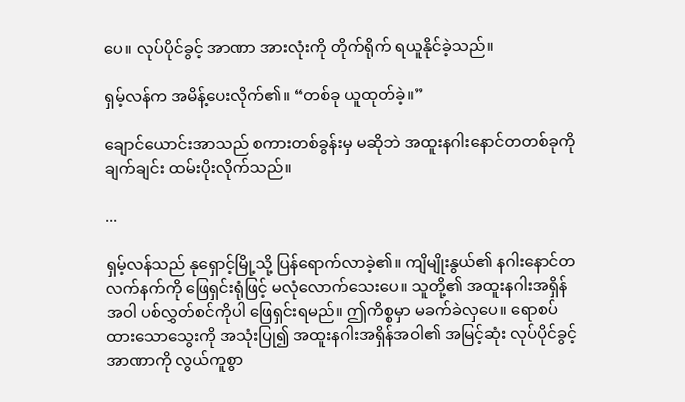ပေ။ လုပ်ပိုင်ခွင့် အာဏာ အားလုံးကို တိုက်ရိုက် ရယူနိုင်ခဲ့သည်။

ရှမ့်လန်က အမိန့်ပေးလိုက်၏။ “တစ်ခု ယူထုတ်ခဲ့။”

ချောင်ယောင်းအာသည် စကားတစ်ခွန်းမှ မဆိုဘဲ အထူးနဂါးနောင်တတစ်ခုကို ချက်ချင်း ထမ်းပိုးလိုက်သည်။

...

ရှမ့်လန်သည် နုရှောင့်မြို့သို့ ပြန်ရောက်လာခဲ့၏။ ကျိမျိုးနွယ်၏ နဂါးနောင်တလက်နက်ကို ဖြေရှင်းရုံဖြင့် မလုံလောက်သေးပေ။ သူတို့၏ အထူးနဂါးအရှိန်အဝါ ပစ်လွှတ်စင်ကိုပါ ဖြေရှင်းရမည်။ ဤကိစ္စမှာ မခက်ခဲလှပေ။ ရောစပ်ထားသောသွေးကို အသုံးပြု၍ အထူးနဂါးအရှိန်အဝါ၏ အမြင့်ဆုံး လုပ်ပိုင်ခွင့် အာဏာကို လွယ်ကူစွာ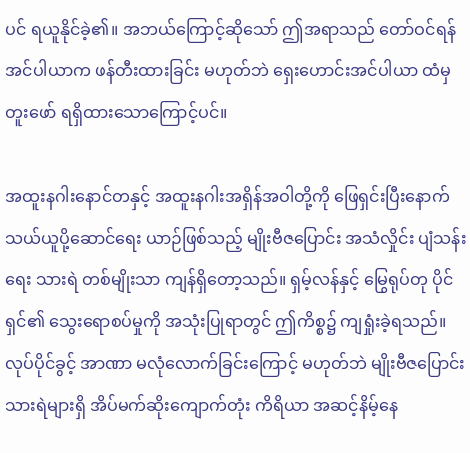ပင် ရယူနိုင်ခဲ့၏။ အဘယ်ကြောင့်ဆိုသော် ဤအရာသည် တော်ဝင်ရန် အင်ပါယာက ဖန်တီးထားခြင်း မဟုတ်ဘဲ ရှေးဟောင်းအင်ပါယာ ထံမှ တူးဖော် ရရှိထားသောကြောင့်ပင်။

အထူးနဂါးနောင်တနှင့် အထူးနဂါးအရှိန်အဝါတို့ကို ဖြေရှင်းပြီးနောက် သယ်ယူပို့ဆောင်ရေး ယာဉ်ဖြစ်သည့် မျိုးဗီဇပြောင်း အသံလှိုင်း ပျံသန်းရေး သားရဲ တစ်မျိုးသာ ကျန်ရှိတော့သည်။ ရှမ့်လန်နှင့် မြွေရုပ်တု ပိုင်ရှင်၏ သွေးရောစပ်မှုကို အသုံးပြုရာတွင် ဤကိစ္စ၌ ကျရှုံးခဲ့ရသည်။ လုပ်ပိုင်ခွင့် အာဏာ မလုံလောက်ခြင်းကြောင့် မဟုတ်ဘဲ မျိုးဗီဇပြောင်း သားရဲများရှိ အိပ်မက်ဆိုးကျောက်တုံး ကိရိယာ အဆင့်နိမ့်နေ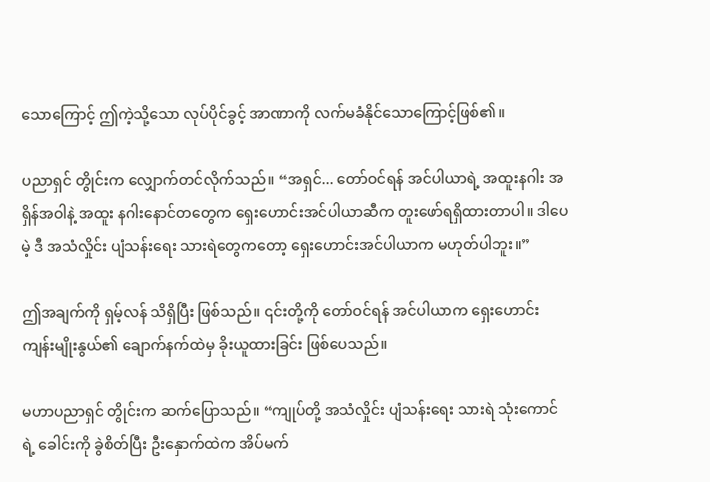သောကြောင့် ဤကဲ့သို့သော လုပ်ပိုင်ခွင့် အာဏာကို လက်မခံနိုင်သောကြောင့်ဖြစ်၏။

ပညာရှင် တွိုင်းက လျှောက်တင်လိုက်သည်။ “အရှင်... တော်ဝင်ရန် အင်ပါယာရဲ့ အထူးနဂါး အရှိန်အဝါနဲ့ အထူး နဂါးနောင်တတွေက ရှေးဟောင်းအင်ပါယာဆီက တူးဖော်ရရှိထားတာပါ။ ဒါပေမဲ့ ဒီ အသံလှိုင်း ပျံသန်းရေး သားရဲတွေကတော့ ရှေးဟောင်းအင်ပါယာက မဟုတ်ပါဘူး။”

ဤအချက်ကို ရှမ့်လန် သိရှိပြီး ဖြစ်သည်။ ၎င်းတို့ကို တော်ဝင်ရန် အင်ပါယာက ရှေးဟောင်းကျန်းမျိုးနွယ်၏ ချောက်နက်ထဲမှ ခိုးယူထားခြင်း ဖြစ်ပေသည်။

မဟာပညာရှင် တွိုင်းက ဆက်ပြောသည်။ “ကျုပ်တို့ အသံလှိုင်း ပျံသန်းရေး သားရဲ သုံးကောင်ရဲ့ ခေါင်းကို ခွဲစိတ်ပြီး ဦးနှောက်ထဲက အိပ်မက်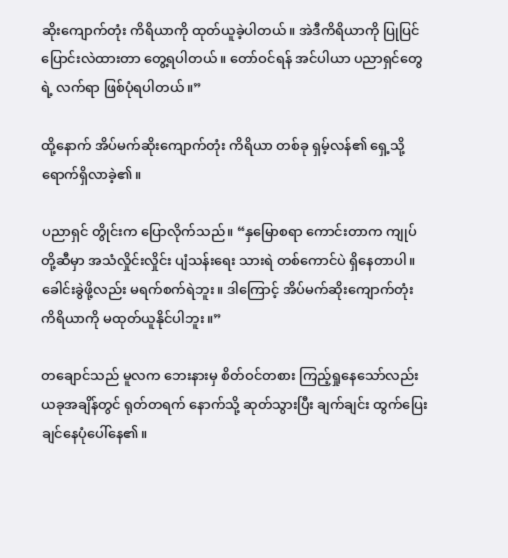ဆိုးကျောက်တုံး ကိရိယာကို ထုတ်ယူခဲ့ပါတယ်။ အဲဒီကိရိယာကို ပြုပြင် ပြောင်းလဲထားတာ တွေ့ရပါတယ်။ တော်ဝင်ရန် အင်ပါယာ ပညာရှင်တွေရဲ့ လက်ရာ ဖြစ်ပုံရပါတယ်။”

ထို့နောက် အိပ်မက်ဆိုးကျောက်တုံး ကိရိယာ တစ်ခု ရှမ့်လန်၏ ရှေ့သို့ ရောက်ရှိလာခဲ့၏။

ပညာရှင် တွိုင်းက ပြောလိုက်သည်။ “နှမြောစရာ ကောင်းတာက ကျုပ်တို့ဆီမှာ အသံလှိုင်းလှိုင်း ပျံသန်းရေး သားရဲ တစ်ကောင်ပဲ ရှိနေတာပါ။ ခေါင်းခွဲဖို့လည်း မရက်စက်ရဲဘူး။ ဒါကြောင့် အိပ်မက်ဆိုးကျောက်တုံး ကိရိယာကို မထုတ်ယူနိုင်ပါဘူး။”

တချောင်သည် မူလက ဘေးနားမှ စိတ်ဝင်တစား ကြည့်ရှုနေသော်လည်း ယခုအချိန်တွင် ရုတ်တရက် နောက်သို့ ဆုတ်သွားပြီး ချက်ချင်း ထွက်ပြေးချင်နေပုံပေါ်နေ၏။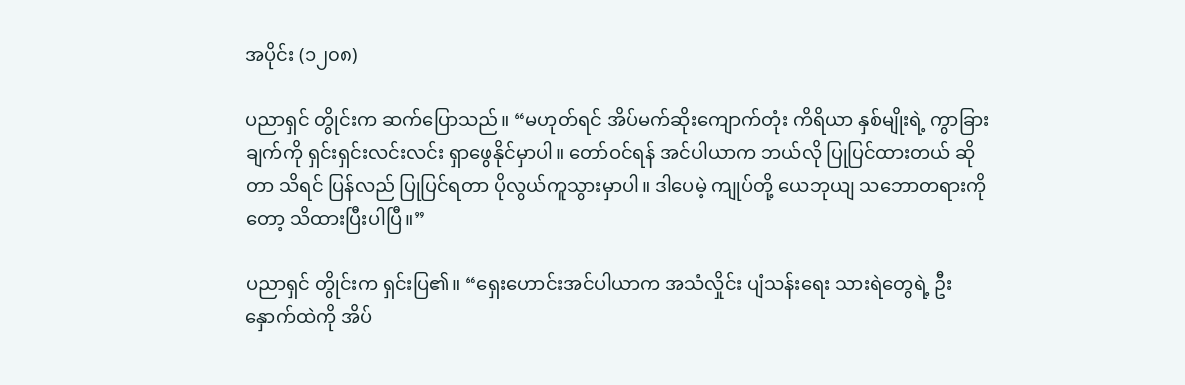အပိုင်း (၁၂၀၈)

ပညာရှင် တွိုင်းက ဆက်ပြောသည်။ “မဟုတ်ရင် အိပ်မက်ဆိုးကျောက်တုံး ကိရိယာ နှစ်မျိုးရဲ့ ကွာခြားချက်ကို ရှင်းရှင်းလင်းလင်း ရှာဖွေနိုင်မှာပါ။ တော်ဝင်ရန် အင်ပါယာက ဘယ်လို ပြုပြင်ထားတယ် ဆိုတာ သိရင် ပြန်လည် ပြုပြင်ရတာ ပိုလွယ်ကူသွားမှာပါ။ ဒါပေမဲ့ ကျုပ်တို့ ယေဘုယျ သဘောတရားကိုတော့ သိထားပြီးပါပြီ။”

ပညာရှင် တွိုင်းက ရှင်းပြ၏။ “ရှေးဟောင်းအင်ပါယာက အသံလှိုင်း ပျံသန်းရေး သားရဲတွေရဲ့ ဦးနှောက်ထဲကို အိပ်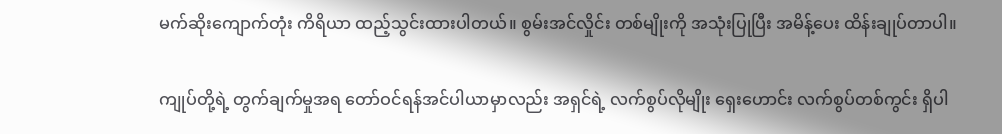မက်ဆိုးကျောက်တုံး ကိရိယာ ထည့်သွင်းထားပါတယ်။ စွမ်းအင်လှိုင်း တစ်မျိုးကို အသုံးပြုပြီး အမိန့်ပေး ထိန်းချုပ်တာပါ။

ကျုပ်တို့ရဲ့ တွက်ချက်မှုအရ တော်ဝင်ရန်အင်ပါယာမှာလည်း အရှင်ရဲ့ လက်စွပ်လိုမျိုး ရှေးဟောင်း လက်စွပ်တစ်ကွင်း ရှိပါ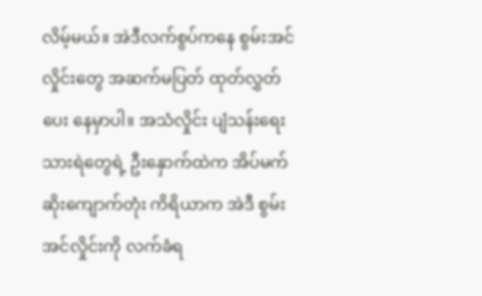လိမ့်မယ်။ အဲဒီလက်စွပ်ကနေ စွမ်းအင်လှိုင်းတွေ အဆက်မပြတ် ထုတ်လွှတ်ပေး နေမှာပါ။ အသံလှိုင်း ပျံသန်းရေး သားရဲတွေရဲ့ ဦးနှောက်ထဲက အိပ်မက်ဆိုးကျောက်တုံး ကိရိယာက အဲဒီ စွမ်းအင်လှိုင်းကို လက်ခံရ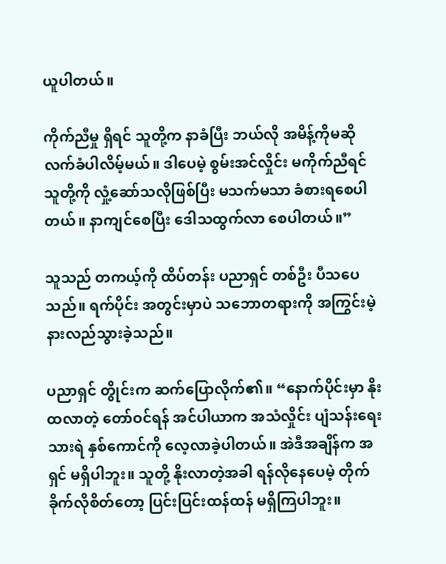ယူပါတယ်။

ကိုက်ညီမှု ရှိရင် သူတို့က နာခံပြီး ဘယ်လို အမိန့်ကိုမဆို လက်ခံပါလိမ့်မယ်။ ဒါပေမဲ့ စွမ်းအင်လှိုင်း မကိုက်ညီရင် သူတို့ကို လှုံ့ဆော်သလိုဖြစ်ပြီး မသက်မသာ ခံစားရစေပါတယ်။ နာကျင်စေပြီး ဒေါသထွက်လာ စေပါတယ်။”

သူသည် တကယ့်ကို ထိပ်တန်း ပညာရှင် တစ်ဦး ပီသပေသည်။ ရက်ပိုင်း အတွင်းမှာပဲ သဘောတရားကို အကြွင်းမဲ့ နားလည်သွားခဲ့သည်။

ပညာရှင် တွိုင်းက ဆက်ပြောလိုက်၏။ “နောက်ပိုင်းမှာ နိုးထလာတဲ့ တော်ဝင်ရန် အင်ပါယာက အသံလှိုင်း ပျံသန်းရေး သားရဲ နှစ်ကောင်ကို လေ့လာခဲ့ပါတယ်။ အဲဒီအချိန်က အရှင် မရှိပါဘူး။ သူတို့ နိုးလာတဲ့အခါ ရန်လိုနေပေမဲ့ တိုက်ခိုက်လိုစိတ်တော့ ပြင်းပြင်းထန်ထန် မရှိကြပါဘူး။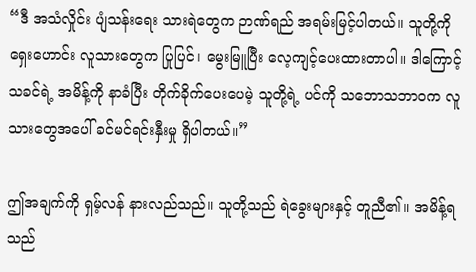“ဒီ အသံလှိုင်း ပျံသန်းရေး သားရဲတွေက ဉာဏ်ရည် အရမ်းမြင့်ပါတယ်။ သူတို့ကို ရှေးဟောင်း လူသားတွေက ပြုပြင်၊ မွေးမြူပြီး လေ့ကျင့်ပေးထားတာပါ။ ဒါကြောင့် သခင်ရဲ့ အမိန့်ကို နာခံပြီး တိုက်ခိုက်ပေးပေမဲ့ သူတို့ရဲ့ ပင်ကို သဘောသဘာဝက လူသားတွေအပေါ် ခင်မင်ရင်းနှီးမှု ရှိပါတယ်။”

ဤအချက်ကို ရှမ့်လန် နားလည်သည်။ သူတို့သည် ရဲခွေးများနှင့် တူညီ၏။ အမိန့်ရသည်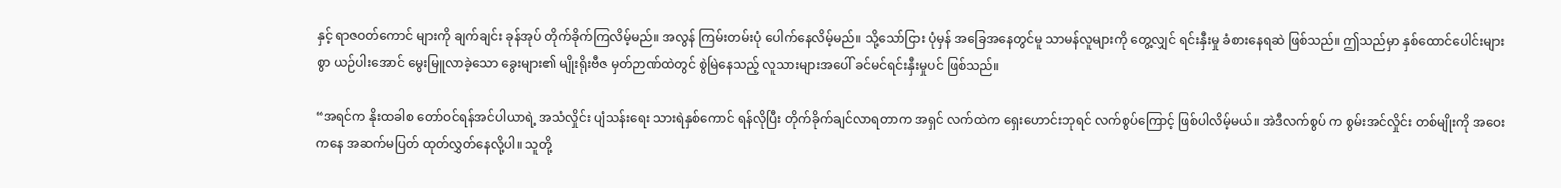နှင့် ရာဇဝတ်ကောင် များကို ချက်ချင်း ခုန်အုပ် တိုက်ခိုက်ကြလိမ့်မည်။ အလွန် ကြမ်းတမ်းပုံ ပေါက်နေလိမ့်မည်။ သို့သော်ငြား ပုံမှန် အခြေအနေတွင်မူ သာမန်လူများကို တွေ့လျှင် ရင်းနှီးမှု ခံစားနေရဆဲ ဖြစ်သည်။ ဤသည်မှာ နှစ်ထောင်ပေါင်းများစွာ ယဉ်ပါးအောင် မွေးမြူလာခဲ့သော ခွေးများ၏ မျိုးရိုးဗီဇ မှတ်ဉာဏ်ထဲတွင် စွဲမြဲနေသည့် လူသားများအပေါ် ခင်မင်ရင်းနှီးမှုပင် ဖြစ်သည်။

“အရင်က နိုးထခါစ တော်ဝင်ရန်အင်ပါယာရဲ့ အသံလှိုင်း ပျံသန်းရေး သားရဲနှစ်ကောင် ရန်လိုပြီး တိုက်ခိုက်ချင်လာရတာက အရှင် လက်ထဲက ရှေးဟောင်းဘုရင် လက်စွပ်ကြောင့် ဖြစ်ပါလိမ့်မယ်။ အဲဒီလက်စွပ် က စွမ်းအင်လှိုင်း တစ်မျိုးကို အဝေးကနေ အဆက်မပြတ် ထုတ်လွှတ်နေလို့ပါ။ သူတို့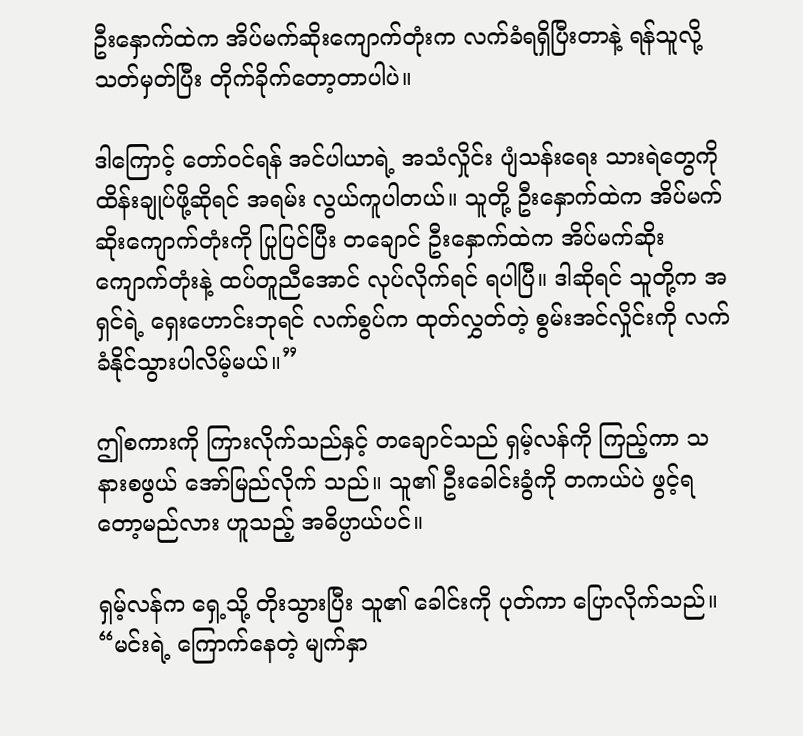ဦးနှောက်ထဲက အိပ်မက်ဆိုးကျောက်တုံးက လက်ခံရရှိပြီးတာနဲ့ ရန်သူလို့ သတ်မှတ်ပြီး တိုက်ခိုက်တော့တာပါပဲ။

ဒါကြောင့် တော်ဝင်ရန် အင်ပါယာရဲ့ အသံလှိုင်း ပျံသန်းရေး သားရဲတွေကို ထိန်းချုပ်ဖို့ဆိုရင် အရမ်း လွယ်ကူပါတယ်။ သူတို့ ဦးနှောက်ထဲက အိပ်မက်ဆိုးကျောက်တုံးကို ပြုပြင်ပြီး တချောင် ဦးနှောက်ထဲက အိပ်မက်ဆိုးကျောက်တုံးနဲ့ ထပ်တူညီအောင် လုပ်လိုက်ရင် ရပါပြီ။ ဒါဆိုရင် သူတို့က အရှင်ရဲ့ ရှေးဟောင်းဘုရင် လက်စွပ်က ထုတ်လွှတ်တဲ့ စွမ်းအင်လှိုင်းကို လက်ခံနိုင်သွားပါလိမ့်မယ်။”

ဤစကားကို ကြားလိုက်သည်နှင့် တချောင်သည် ရှမ့်လန်ကို ကြည့်ကာ သနားစဖွယ် အော်မြည်လိုက် သည်။ သူ၏ ဦးခေါင်းခွံကို တကယ်ပဲ ဖွင့်ရတော့မည်လား ဟူသည့် အဓိပ္ပာယ်ပင်။

ရှမ့်လန်က ရှေ့သို့ တိုးသွားပြီး သူ၏ ခေါင်းကို ပုတ်ကာ ပြောလိုက်သည်။ “မင်းရဲ့ ကြောက်နေတဲ့ မျက်နှာ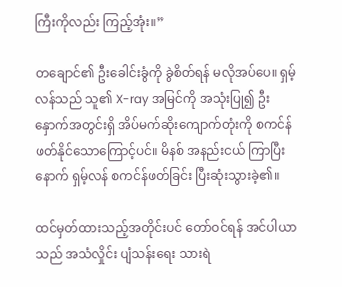ကြီးကိုလည်း ကြည့်အုံး။”

တချောင်၏ ဦးခေါင်းခွံကို ခွဲစိတ်ရန် မလိုအပ်ပေ။ ရှမ့်လန်သည် သူ၏ X-ray အမြင်ကို အသုံးပြု၍ ဦးနှောက်အတွင်းရှိ အိပ်မက်ဆိုးကျောက်တုံးကို စကင်န်ဖတ်နိုင်သောကြောင့်ပင်။ မိနစ် အနည်းငယ် ကြာပြီးနောက် ရှမ့်လန် စကင်န်ဖတ်ခြင်း ပြီးဆုံးသွားခဲ့၏။

ထင်မှတ်ထားသည့်အတိုင်းပင် တော်ဝင်ရန် အင်ပါယာသည် အသံလှိုင်း ပျံသန်းရေး သားရဲ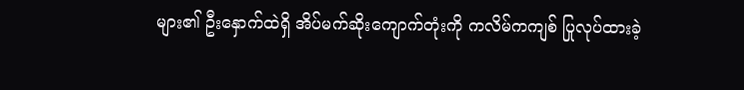များ၏ ဦးနှောက်ထဲရှိ အိပ်မက်ဆိုးကျောက်တုံးကို ကလိမ်ကကျစ် ပြုလုပ်ထားခဲ့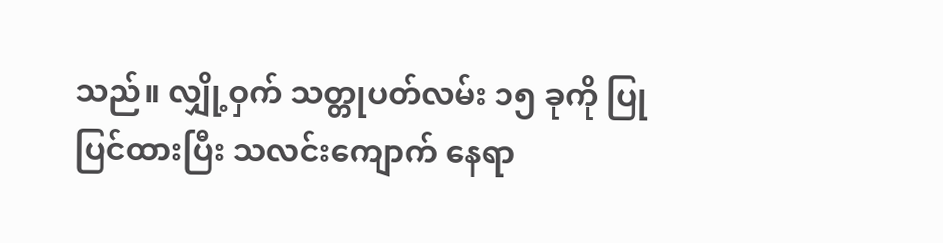သည်။ လျှို့ဝှက် သတ္တုပတ်လမ်း ၁၅ ခုကို ပြုပြင်ထားပြီး သလင်းကျောက် နေရာ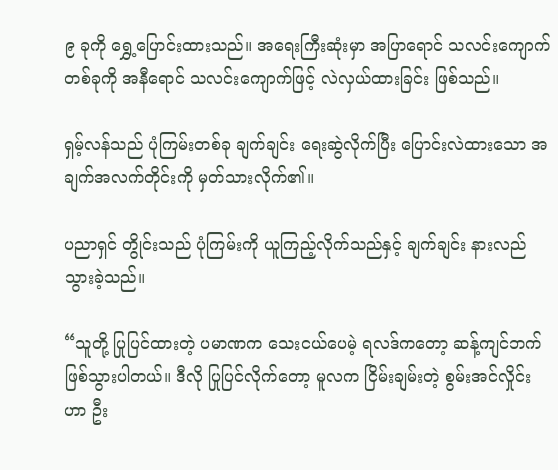၉ ခုကို ရွှေ့ပြောင်းထားသည်။ အရေးကြီးဆုံးမှာ အပြာရောင် သလင်းကျောက် တစ်ခုကို အနီရောင် သလင်းကျောက်ဖြင့် လဲလှယ်ထားခြင်း ဖြစ်သည်။

ရှမ့်လန်သည် ပုံကြမ်းတစ်ခု ချက်ချင်း ရေးဆွဲလိုက်ပြီး ပြောင်းလဲထားသော အချက်အလက်တိုင်းကို မှတ်သားလိုက်၏။

ပညာရှင် တွိုင်းသည် ပုံကြမ်းကို ယူကြည့်လိုက်သည်နှင့် ချက်ချင်း နားလည် သွားခဲ့သည်။

“သူတို့ ပြုပြင်ထားတဲ့ ပမာဏက သေးငယ်ပေမဲ့ ရလဒ်ကတော့ ဆန့်ကျင်ဘက် ဖြစ်သွားပါတယ်။ ဒီလို ပြုပြင်လိုက်တော့ မူလက ငြိမ်းချမ်းတဲ့ စွမ်းအင်လှိုင်းဟာ ဦး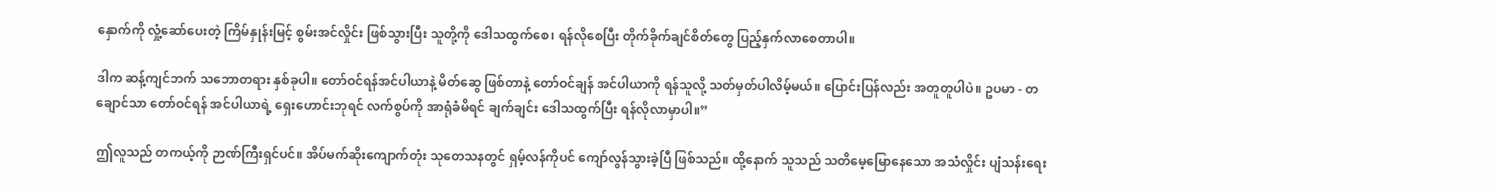နှောက်ကို လှုံ့ဆော်ပေးတဲ့ ကြိမ်နှုန်းမြင့် စွမ်းအင်လှိုင်း ဖြစ်သွားပြီး သူတို့ကို ဒေါသထွက်စေ၊ ရန်လိုစေပြီး တိုက်ခိုက်ချင်စိတ်တွေ ပြည့်နှက်လာစေတာပါ။

ဒါက ဆန့်ကျင်ဘက် သဘောတရား နှစ်ခုပါ။ တော်ဝင်ရန်အင်ပါယာနဲ့ မိတ်ဆွေ ဖြစ်တာနဲ့ တော်ဝင်ချန် အင်ပါယာကို ရန်သူလို့ သတ်မှတ်ပါလိမ့်မယ်။ ပြောင်းပြန်လည်း အတူတူပါပဲ။ ဥပမာ - တချောင်သာ တော်ဝင်ရန် အင်ပါယာရဲ့ ရှေးဟောင်းဘုရင် လက်စွပ်ကို အာရုံခံမိရင် ချက်ချင်း ဒေါသထွက်ပြီး ရန်လိုလာမှာပါ။”

ဤလူသည် တကယ့်ကို ဉာဏ်ကြီးရှင်ပင်။ အိပ်မက်ဆိုးကျောက်တုံး သုတေသနတွင် ရှမ့်လန်ကိုပင် ကျော်လွန်သွားခဲ့ပြီ ဖြစ်သည်။ ထို့နောက် သူသည် သတိမေ့မြောနေသော အသံလှိုင်း ပျံသန်းရေး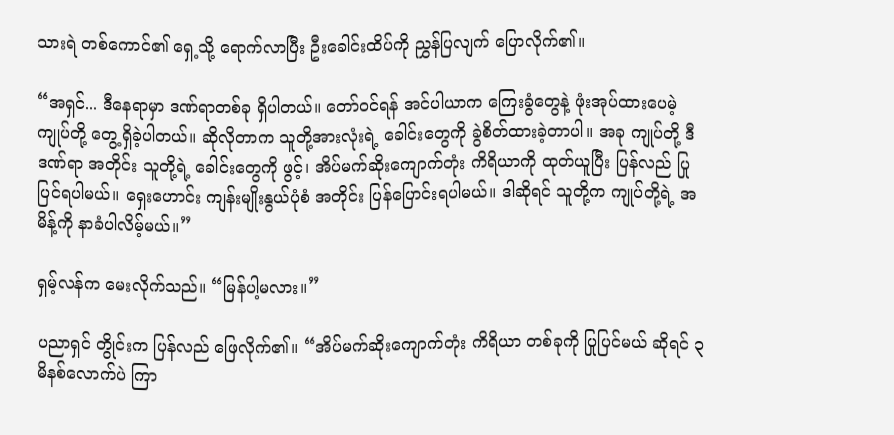သားရဲ တစ်ကောင်၏ ရှေ့သို့ ရောက်လာပြီး ဦးခေါင်းထိပ်ကို ညွှန်ပြလျက် ပြောလိုက်၏။

“အရှင်... ဒီနေရာမှာ ဒဏ်ရာတစ်ခု ရှိပါတယ်။ တော်ဝင်ရန် အင်ပါယာက ကြေးခွံတွေနဲ့ ဖုံးအုပ်ထားပေမဲ့ ကျုပ်တို့ တွေ့ရှိခဲ့ပါတယ်။ ဆိုလိုတာက သူတို့အားလုံးရဲ့ ခေါင်းတွေကို ခွဲစိတ်ထားခဲ့တာပါ။ အခု ကျုပ်တို့ ဒီဒဏ်ရာ အတိုင်း သူတို့ရဲ့ ခေါင်းတွေကို ဖွင့်၊ အိပ်မက်ဆိုးကျောက်တုံး ကိရိယာကို ထုတ်ယူပြီး ပြန်လည် ပြုပြင်ရပါမယ်။ ရှေးဟောင်း ကျန်းမျိုးနွယ်ပုံစံ အတိုင်း ပြန်ပြောင်းရပါမယ်။ ဒါဆိုရင် သူတို့က ကျုပ်တို့ရဲ့ အမိန့်ကို နာခံပါလိမ့်မယ်။”

ရှမ့်လန်က မေးလိုက်သည်။ “မြန်ပါ့မလား။”

ပညာရှင် တွိုင်းက ပြန်လည် ဖြေလိုက်၏။ “အိပ်မက်ဆိုးကျောက်တုံး ကိရိယာ တစ်ခုကို ပြုပြင်မယ် ဆိုရင် ၃ မိနစ်လောက်ပဲ ကြာ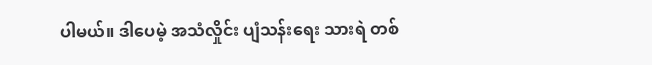ပါမယ်။ ဒါပေမဲ့ အသံလှိုင်း ပျံသန်းရေး သားရဲ တစ်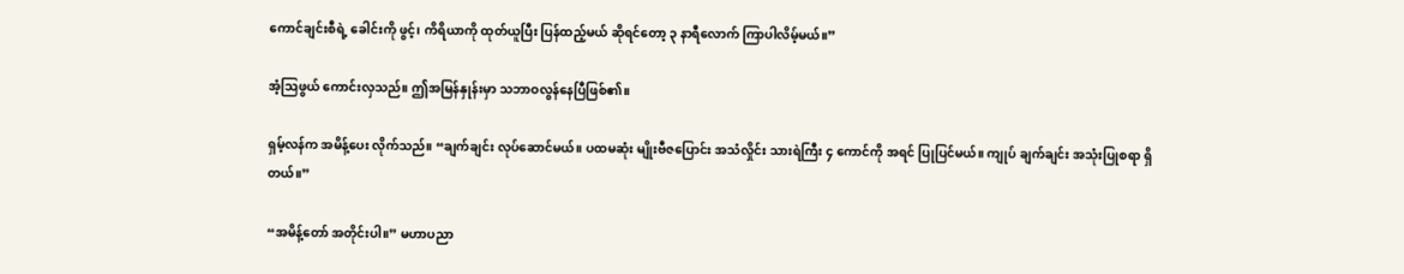ကောင်ချင်းစီရဲ့ ခေါင်းကို ဖွင့်၊ ကိရိယာကို ထုတ်ယူပြီး ပြန်ထည့်မယ် ဆိုရင်တော့ ၃ နာရီလောက် ကြာပါလိမ့်မယ်။”

အံ့သြဖွယ် ကောင်းလှသည်။ ဤအမြန်နှုန်းမှာ သဘာဝလွန်နေပြီဖြစ်၏။

ရှမ့်လန်က အမိန့်ပေး လိုက်သည်။ “ချက်ချင်း လုပ်ဆောင်မယ်။ ပထမဆုံး မျိုးဗီဇပြောင်း အသံလှိုင်း သားရဲကြီး ၄ ကောင်ကို အရင် ပြုပြင်မယ်။ ကျုပ် ချက်ချင်း အသုံးပြုစရာ ရှိတယ်။”

“အမိန့်တော် အတိုင်းပါ။” မဟာပညာ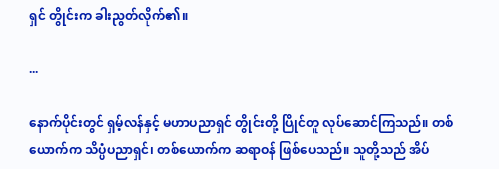ရှင် တွိုင်းက ခါးညွတ်လိုက်၏။

...

နောက်ပိုင်းတွင် ရှမ့်လန်နှင့် မဟာပညာရှင် တွိုင်းတို့ ပြိုင်တူ လုပ်ဆောင်ကြသည်။ တစ်ယောက်က သိပ္ပံပညာရှင်၊ တစ်ယောက်က ဆရာဝန် ဖြစ်ပေသည်။ သူတို့သည် အိပ်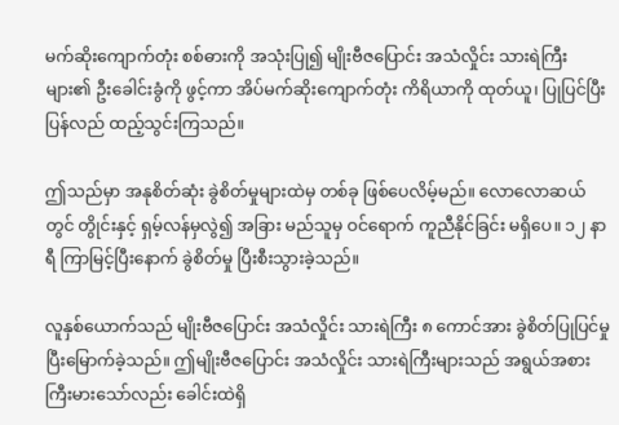မက်ဆိုးကျောက်တုံး စစ်ဓားကို အသုံးပြု၍ မျိုးဗီဇပြောင်း အသံလှိုင်း သားရဲကြီးများ၏ ဦးခေါင်းခွံကို ဖွင့်ကာ အိပ်မက်ဆိုးကျောက်တုံး ကိရိယာကို ထုတ်ယူ၊ ပြုပြင်ပြီး ပြန်လည် ထည့်သွင်းကြသည်။

ဤသည်မှာ အနုစိတ်ဆုံး ခွဲစိတ်မှုများထဲမှ တစ်ခု ဖြစ်ပေလိမ့်မည်။ လောလောဆယ်တွင် တွိုင်းနှင့် ရှမ့်လန်မှလွဲ၍ အခြား မည်သူမှ ဝင်ရောက် ကူညီနိုင်ခြင်း မရှိပေ။ ၁၂ နာရီ ကြာမြင့်ပြီးနောက် ခွဲစိတ်မှု ပြီးစီးသွားခဲ့သည်။

လူနှစ်ယောက်သည် မျိုးဗီဇပြောင်း အသံလှိုင်း သားရဲကြီး ၈ ကောင်အား ခွဲစိတ်ပြုပြင်မှု ပြီးမြောက်ခဲ့သည်။ ဤမျိုးဗီဇပြောင်း အသံလှိုင်း သားရဲကြီးများသည် အရွယ်အစား ကြီးမားသော်လည်း ခေါင်းထဲရှိ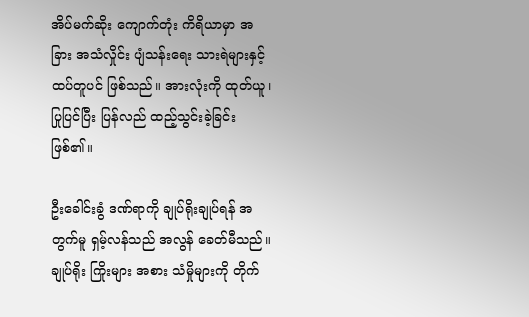အိပ်မက်ဆိုး ကျောက်တုံး ကိရိယာမှာ အခြား အသံလှိုင်း ပျံသန်းရေး သားရဲများနှင့် ထပ်တူပင် ဖြစ်သည်။ အားလုံးကို ထုတ်ယူ၊ ပြုပြင်ပြီး ပြန်လည် ထည့်သွင်းခဲ့ခြင်း ဖြစ်၏။

ဦးခေါင်းခွံ ဒဏ်ရာကို ချုပ်ရိုးချုပ်ရန် အတွက်မူ ရှမ့်လန်သည် အလွန် ခေတ်မီသည်။ ချုပ်ရိုး ကြိုးများ အစား သံမှိုများကို တိုက်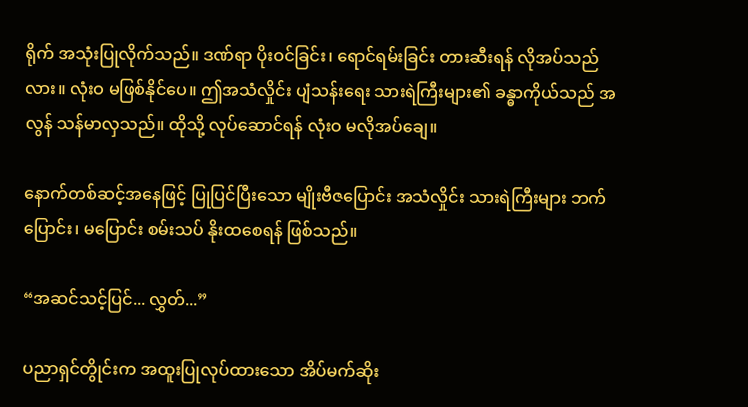ရိုက် အသုံးပြုလိုက်သည်။ ဒဏ်ရာ ပိုးဝင်ခြင်း၊ ရောင်ရမ်းခြင်း တားဆီးရန် လိုအပ်သည်လား။ လုံးဝ မဖြစ်နိုင်ပေ။ ဤအသံလှိုင်း ပျံသန်းရေး သားရဲကြီးများ၏ ခန္ဓာကိုယ်သည် အလွန် သန်မာလှသည်။ ထိုသို့ လုပ်ဆောင်ရန် လုံးဝ မလိုအပ်ချေ။

နောက်တစ်ဆင့်အနေဖြင့် ပြုပြင်ပြီးသော မျိုးဗီဇပြောင်း အသံလှိုင်း သားရဲကြီးများ ဘက်ပြောင်း၊ မပြောင်း စမ်းသပ် နိုးထစေရန် ဖြစ်သည်။

“အဆင်သင့်ပြင်... လွှတ်...”

ပညာရှင်တွိုင်းက အထူးပြုလုပ်ထားသော အိပ်မက်ဆိုး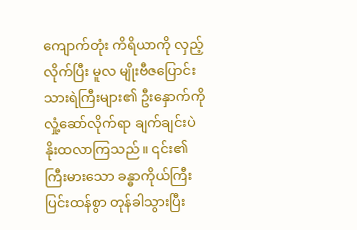ကျောက်တုံး ကိရိယာကို လှည့်လိုက်ပြီး မူလ မျိုးဗီဇပြောင်း သားရဲကြီးများ၏ ဦးနှောက်ကို လှုံ့ဆော်လိုက်ရာ ချက်ချင်းပဲ နိုးထလာကြသည်။ ၎င်း၏ ကြီးမားသော ခန္ဓာကိုယ်ကြီး ပြင်းထန်စွာ တုန်ခါသွားပြီး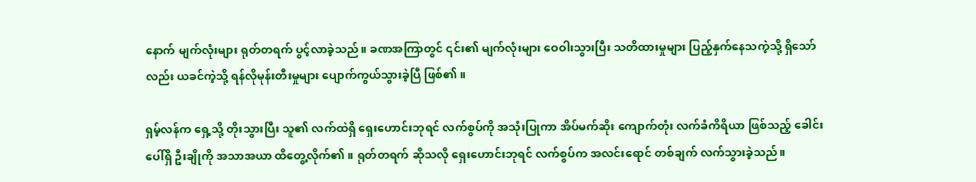နောက် မျက်လုံးများ ရုတ်တရက် ပွင့်လာခဲ့သည်။ ခဏအကြာတွင် ၎င်း၏ မျက်လုံးများ ဝေဝါးသွားပြီး သတိထားမှုများ ပြည့်နှက်နေသကဲ့သို့ ရှိသော်လည်း ယခင်ကဲ့သို့ ရန်လိုမုန်းတီးမှုများ ပျောက်ကွယ်သွားခဲ့ပြီ ဖြစ်၏။

ရှမ့်လန်က ရှေ့သို့ တိုးသွားပြီး သူ၏ လက်ထဲရှိ ရှေးဟောင်းဘုရင် လက်စွပ်ကို အသုံးပြုကာ အိပ်မက်ဆိုး ကျောက်တုံး လက်ခံကိရိယာ ဖြစ်သည့် ခေါင်းပေါ်ရှိ ဦးချိုကို အသာအယာ ထိတွေ့လိုက်၏။ ရုတ်တရက် ဆိုသလို ရှေးဟောင်းဘုရင် လက်စွပ်က အလင်းရောင် တစ်ချက် လက်သွားခဲ့သည်။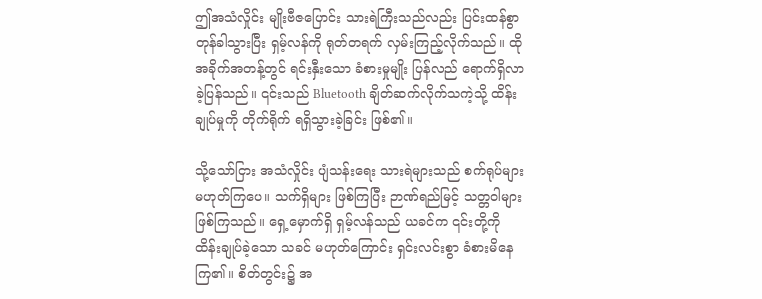ဤအသံလှိုင်း မျိုးဗီဇပြောင်း သားရဲကြီးသည်လည်း ပြင်းထန်စွာ တုန်ခါသွားပြီး ရှမ့်လန်ကို ရုတ်တရက် လှမ်းကြည့်လိုက်သည်။ ထိုအခိုက်အတန့်တွင် ရင်းနှီးသော ခံစားမှုမျိုး ပြန်လည် ရောက်ရှိလာခဲ့ပြန်သည်။ ၎င်းသည် Bluetooth ချိတ်ဆက်လိုက်သကဲ့သို့ ထိန်းချုပ်မှုကို တိုက်ရိုက် ရရှိသွားခဲ့ခြင်း ဖြစ်၏။

သို့သော်ငြား အသံလှိုင်း ပျံသန်းရေး သားရဲများသည် စက်ရုပ်များ မဟုတ်ကြပေ။ သက်ရှိများ ဖြစ်ကြပြီး ဉာဏ်ရည်မြင့် သတ္တဝါများ ဖြစ်ကြသည်။ ရှေ့မှောက်ရှိ ရှမ့်လန်သည် ယခင်က ၎င်းတို့ကို ထိန်းချုပ်ခဲ့သော သခင် မဟုတ်ကြောင်း ရှင်းလင်းစွာ ခံစားမိနေကြ၏။ စိတ်တွင်း၌ အ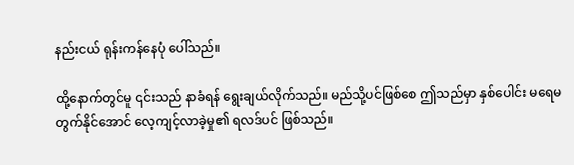နည်းငယ် ရုန်းကန်နေပုံ ပေါ်သည်။

ထို့နောက်တွင်မူ ၎င်းသည် နာခံရန် ရွေးချယ်လိုက်သည်။ မည်သို့ပင်ဖြစ်စေ ဤသည်မှာ နှစ်ပေါင်း မရေမတွက်နိုင်အောင် လေ့ကျင့်လာခဲ့မှု၏ ရလဒ်ပင် ဖြစ်သည်။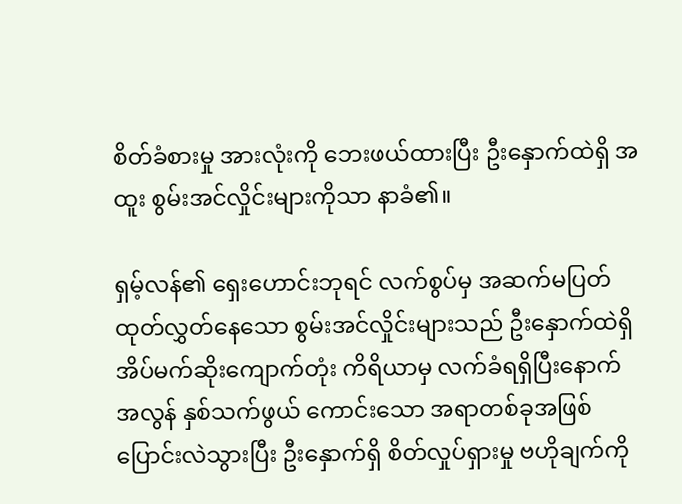စိတ်ခံစားမှု အားလုံးကို ဘေးဖယ်ထားပြီး ဦးနှောက်ထဲရှိ အထူး စွမ်းအင်လှိုင်းများကိုသာ နာခံ၏။

ရှမ့်လန်၏ ရှေးဟောင်းဘုရင် လက်စွပ်မှ အဆက်မပြတ် ထုတ်လွှတ်နေသော စွမ်းအင်လှိုင်းများသည် ဦးနှောက်ထဲရှိ အိပ်မက်ဆိုးကျောက်တုံး ကိရိယာမှ လက်ခံရရှိပြီးနောက် အလွန် နှစ်သက်ဖွယ် ကောင်းသော အရာတစ်ခုအဖြစ် ပြောင်းလဲသွားပြီး ဦးနှောက်ရှိ စိတ်လှုပ်ရှားမှု ဗဟိုချက်ကို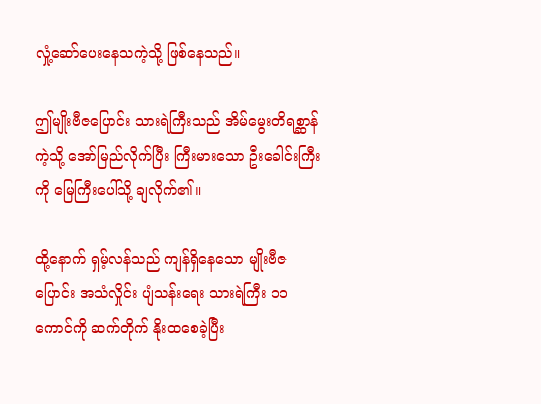လှုံ့ဆော်ပေးနေသကဲ့သို့ ဖြစ်နေသည်။

ဤမျိုးဗီဇပြောင်း သားရဲကြီးသည် အိမ်မွေးတိရစ္ဆာန်ကဲ့သို့ အော်မြည်လိုက်ပြီး ကြီးမားသော ဦးခေါင်းကြီးကို မြေကြီးပေါ်သို့ ချလိုက်၏။

ထို့နောက် ရှမ့်လန်သည် ကျန်ရှိနေသော မျိုးဗီဇပြောင်း အသံလှိုင်း ပျံသန်းရေး သားရဲကြီး ၁၁ ကောင်ကို ဆက်တိုက် နိုးထစေခဲ့ပြီး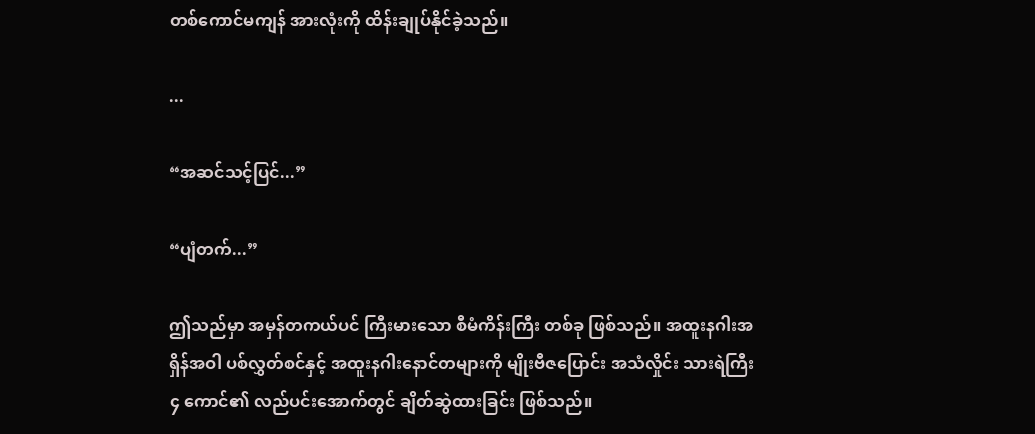တစ်ကောင်မကျန် အားလုံးကို ထိန်းချုပ်နိုင်ခဲ့သည်။

...

“အဆင်သင့်ပြင်...”

“ပျံတက်...”

ဤသည်မှာ အမှန်တကယ်ပင် ကြီးမားသော စီမံကိန်းကြီး တစ်ခု ဖြစ်သည်။ အထူးနဂါးအရှိန်အဝါ ပစ်လွှတ်စင်နှင့် အထူးနဂါးနောင်တများကို မျိုးဗီဇပြောင်း အသံလှိုင်း သားရဲကြီး ၄ ကောင်၏ လည်ပင်းအောက်တွင် ချိတ်ဆွဲထားခြင်း ဖြစ်သည်။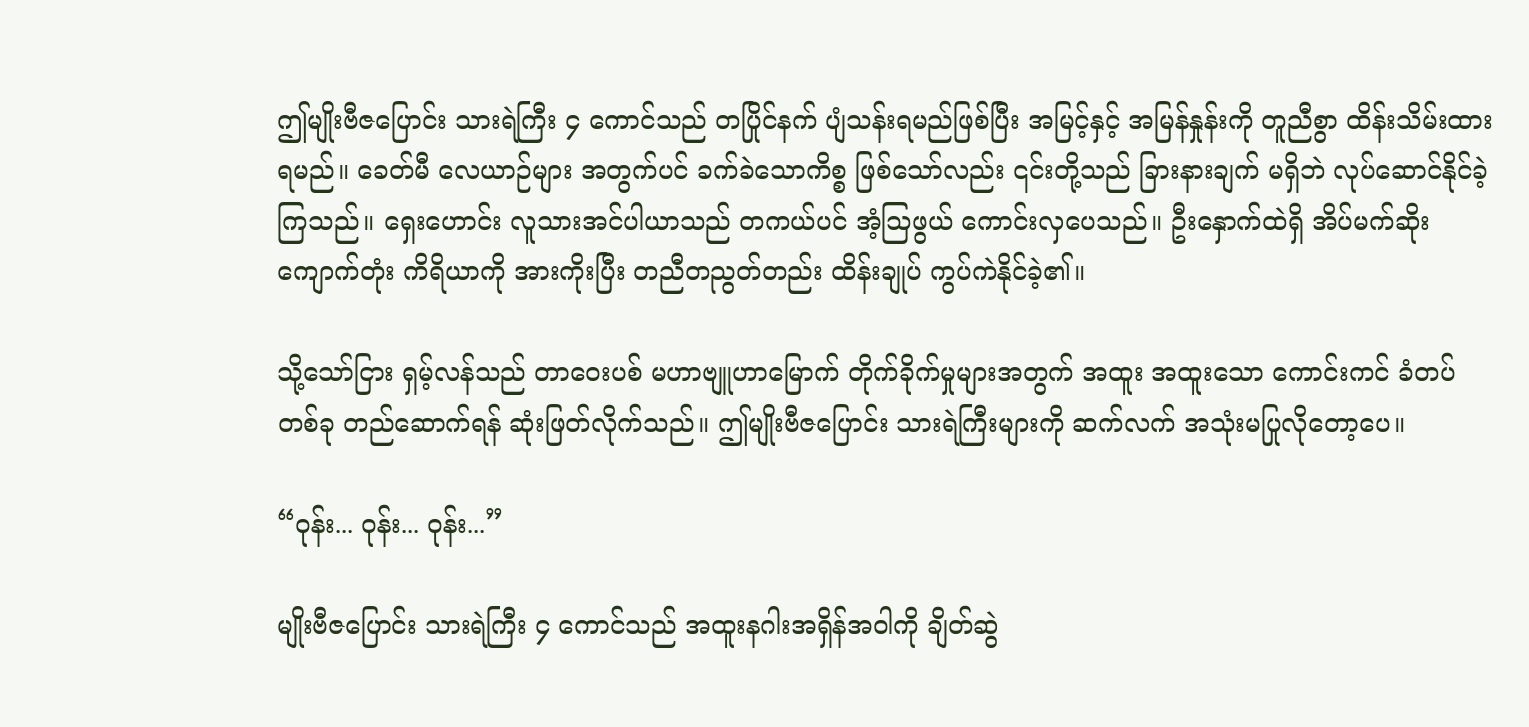ဤမျိုးဗီဇပြောင်း သားရဲကြီး ၄ ကောင်သည် တပြိုင်နက် ပျံသန်းရမည်ဖြစ်ပြီး အမြင့်နှင့် အမြန်နှုန်းကို တူညီစွာ ထိန်းသိမ်းထားရမည်။ ခေတ်မီ လေယာဉ်များ အတွက်ပင် ခက်ခဲသောကိစ္စ ဖြစ်သော်လည်း ၎င်းတို့သည် ခြားနားချက် မရှိဘဲ လုပ်ဆောင်နိုင်ခဲ့ကြသည်။ ရှေးဟောင်း လူသားအင်ပါယာသည် တကယ်ပင် အံ့သြဖွယ် ကောင်းလှပေသည်။ ဦးနှောက်ထဲရှိ အိပ်မက်ဆိုးကျောက်တုံး ကိရိယာကို အားကိုးပြီး တညီတညွတ်တည်း ထိန်းချုပ် ကွပ်ကဲနိုင်ခဲ့၏။

သို့သော်ငြား ရှမ့်လန်သည် တာဝေးပစ် မဟာဗျူဟာမြောက် တိုက်ခိုက်မှုများအတွက် အထူး အထူးသော ကောင်းကင် ခံတပ်တစ်ခု တည်ဆောက်ရန် ဆုံးဖြတ်လိုက်သည်။ ဤမျိုးဗီဇပြောင်း သားရဲကြီးများကို ဆက်လက် အသုံးမပြုလိုတော့ပေ။

“ဝုန်း... ဝုန်း... ဝုန်း...”

မျိုးဗီဇပြောင်း သားရဲကြီး ၄ ကောင်သည် အထူးနဂါးအရှိန်အဝါကို ချိတ်ဆွဲ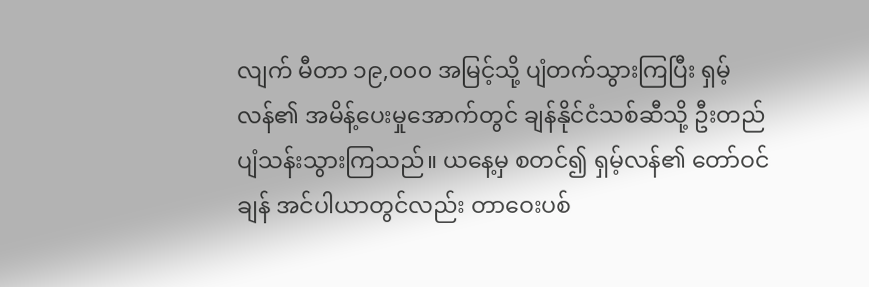လျက် မီတာ ၁၉,၀၀၀ အမြင့်သို့ ပျံတက်သွားကြပြီး ရှမ့်လန်၏ အမိန့်ပေးမှုအောက်တွင် ချန်နိုင်ငံသစ်ဆီသို့ ဦးတည် ပျံသန်းသွားကြသည်။ ယနေ့မှ စတင်၍ ရှမ့်လန်၏ တော်ဝင်ချန် အင်ပါယာတွင်လည်း တာဝေးပစ်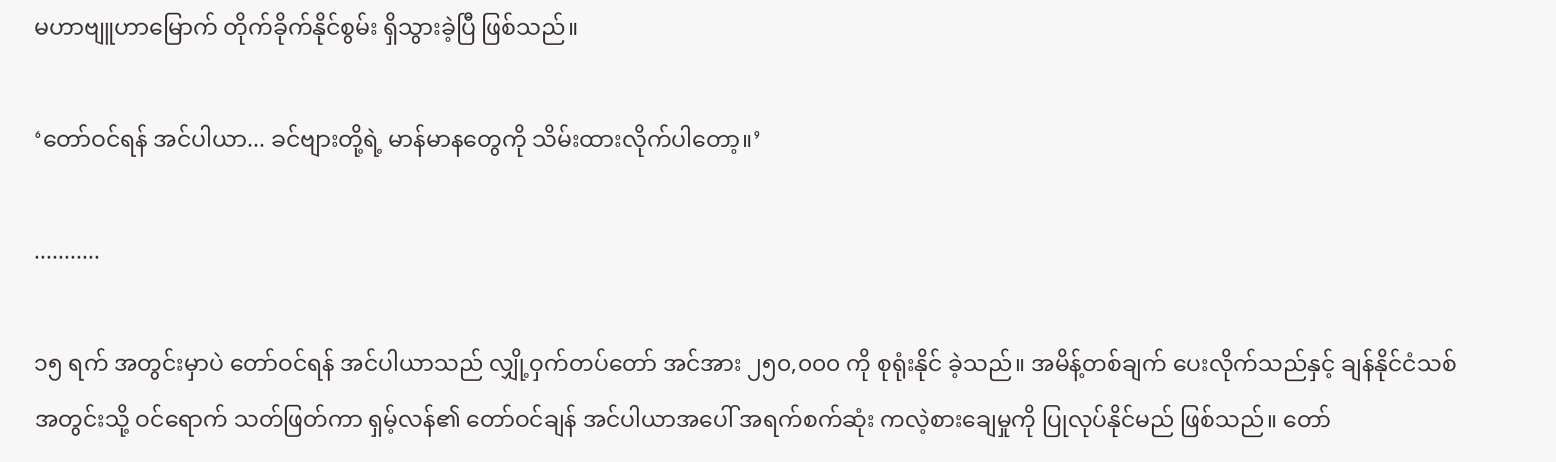မဟာဗျူဟာမြောက် တိုက်ခိုက်နိုင်စွမ်း ရှိသွားခဲ့ပြီ ဖြစ်သည်။

‘တော်ဝင်ရန် အင်ပါယာ... ခင်ဗျားတို့ရဲ့ မာန်မာနတွေကို သိမ်းထားလိုက်ပါတော့။’

...........

၁၅ ရက် အတွင်းမှာပဲ တော်ဝင်ရန် အင်ပါယာသည် လျှို့ဝှက်တပ်တော် အင်အား ၂၅၀,၀၀၀ ကို စုရုံးနိုင် ခဲ့သည်။ အမိန့်တစ်ချက် ပေးလိုက်သည်နှင့် ချန်နိုင်ငံသစ် အတွင်းသို့ ဝင်ရောက် သတ်ဖြတ်ကာ ရှမ့်လန်၏ တော်ဝင်ချန် အင်ပါယာအပေါ် အရက်စက်ဆုံး ကလဲ့စားချေမှုကို ပြုလုပ်နိုင်မည် ဖြစ်သည်။ တော်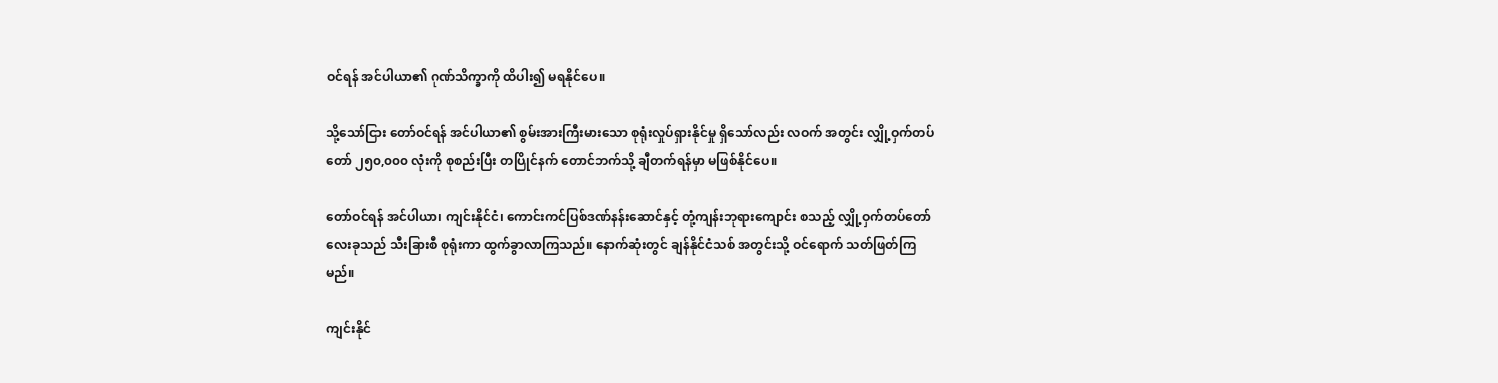ဝင်ရန် အင်ပါယာ၏ ဂုဏ်သိက္ခာကို ထိပါး၍ မရနိုင်ပေ။

သို့သော်ငြား တော်ဝင်ရန် အင်ပါယာ၏ စွမ်းအားကြီးမားသော စုရုံးလှုပ်ရှားနိုင်မှု ရှိသော်လည်း လဝက် အတွင်း လျှို့ဝှက်တပ်တော် ၂၅၀,၀၀၀ လုံးကို စုစည်းပြီး တပြိုင်နက် တောင်ဘက်သို့ ချီတက်ရန်မှာ မဖြစ်နိုင်ပေ။

တော်ဝင်ရန် အင်ပါယာ၊ ကျင်းနိုင်ငံ၊ ကောင်းကင်ပြစ်ဒဏ်နန်းဆောင်နှင့် တုံ့ကျန်းဘုရားကျောင်း စသည့် လျှို့ဝှက်တပ်တော် လေးခုသည် သီးခြားစီ စုရုံးကာ ထွက်ခွာလာကြသည်။ နောက်ဆုံးတွင် ချန်နိုင်ငံသစ် အတွင်းသို့ ဝင်ရောက် သတ်ဖြတ်ကြမည်။

ကျင်းနိုင်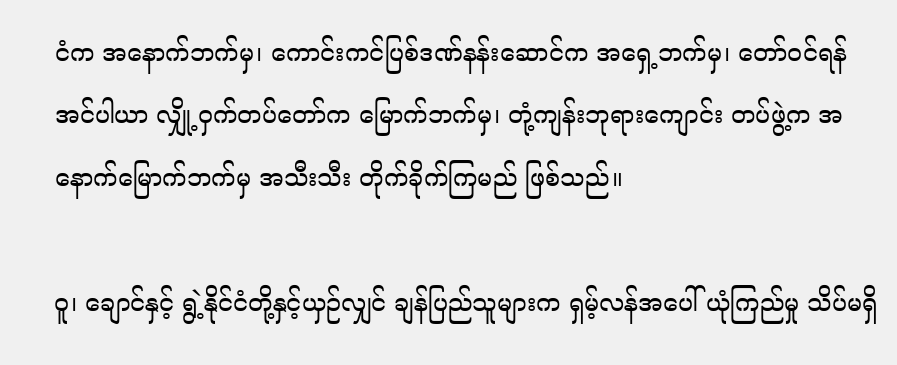ငံက အနောက်ဘက်မှ၊ ကောင်းကင်ပြစ်ဒဏ်နန်းဆောင်က အရှေ့ဘက်မှ၊ တော်ဝင်ရန် အင်ပါယာ လျှို့ဝှက်တပ်တော်က မြောက်ဘက်မှ၊ တုံ့ကျန်းဘုရားကျောင်း တပ်ဖွဲ့က အနောက်မြောက်ဘက်မှ အသီးသီး တိုက်ခိုက်ကြမည် ဖြစ်သည်။

ဝူ၊ ချောင်နှင့် ရွဲ့နိုင်ငံတို့နှင့်ယှဉ်လျှင် ချန်ပြည်သူများက ရှမ့်လန်အပေါ် ယုံကြည်မှု သိပ်မရှိ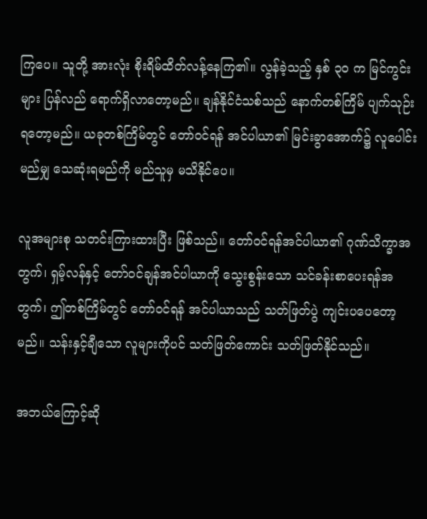ကြပေ။ သူတို့ အားလုံး စိုးရိမ်ထိတ်လန့်နေကြ၏။ လွန်ခဲ့သည့် နှစ် ၃၀ က မြင်ကွင်းများ ပြန်လည် ရောက်ရှိလာတော့မည်။ ချန်နိုင်ငံသစ်သည် နောက်တစ်ကြိမ် ပျက်သုဉ်းရတော့မည်။ ယခုတစ်ကြိမ်တွင် တော်ဝင်ရန် အင်ပါယာ၏ မြင်းခွာအောက်၌ လူပေါင်း မည်မျှ သေဆုံးရမည်ကို မည်သူမှ မသိနိုင်ပေ။

လူအများစု သတင်းကြားထားပြီး ဖြစ်သည်။ တော်ဝင်ရန်အင်ပါယာ၏ ဂုဏ်သိက္ခာအတွက်၊ ရှမ့်လန်နှင့် တော်ဝင်ချန်အင်ပါယာကို သွေးစွန်းသော သင်ခန်းစာပေးရန်အတွက်၊ ဤတစ်ကြိမ်တွင် တော်ဝင်ရန် အင်ပါယာသည် သတ်ဖြတ်ပွဲ ကျင်းပပေတော့မည်။ သန်းနှင့်ချီသော လူများကိုပင် သတ်ဖြတ်ကောင်း သတ်ဖြတ်နိုင်သည်။

အဘယ်ကြောင့်ဆို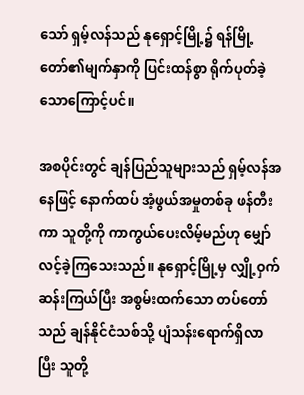သော် ရှမ့်လန်သည် နုရှောင့်မြို့၌ ရန်မြို့တော်၏မျက်နှာကို ပြင်းထန်စွာ ရိုက်ပုတ်ခဲ့သောကြောင့်ပင်။

အစပိုင်းတွင် ချန်ပြည်သူများသည် ရှမ့်လန်အနေဖြင့် နောက်ထပ် အံ့ဖွယ်အမှုတစ်ခု ဖန်တီးကာ သူတို့ကို ကာကွယ်ပေးလိမ့်မည်ဟု မျှော်လင့်ခဲ့ကြသေးသည်။ နုရှောင့်မြို့မှ လျှို့ဝှက်ဆန်းကြယ်ပြီး အစွမ်းထက်သော တပ်တော်သည် ချန်နိုင်ငံသစ်သို့ ပျံသန်းရောက်ရှိလာပြီး သူတို့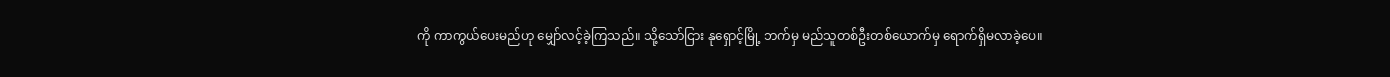ကို ကာကွယ်ပေးမည်ဟု မျှော်လင့်ခဲ့ကြသည်။ သို့သော်ငြား နုရှောင့်မြို့ ဘက်မှ မည်သူတစ်ဦးတစ်ယောက်မှ ရောက်ရှိမလာခဲ့ပေ။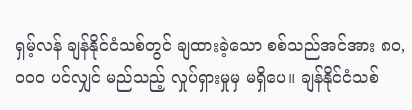ရှမ့်လန် ချန်နိုင်ငံသစ်တွင် ချထားခဲ့သော စစ်သည်အင်အား ၈၀,၀၀၀ ပင်လျှင် မည်သည့် လှုပ်ရှားမှုမှ မရှိပေ။ ချန်နိုင်ငံသစ်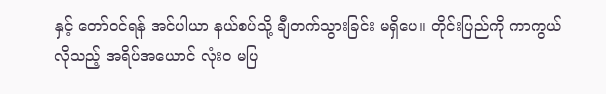နှင့် တော်ဝင်ရန် အင်ပါယာ နယ်စပ်သို့ ချီတက်သွားခြင်း မရှိပေ။ တိုင်းပြည်ကို ကာကွယ်လိုသည့် အရိပ်အယောင် လုံးဝ မပြ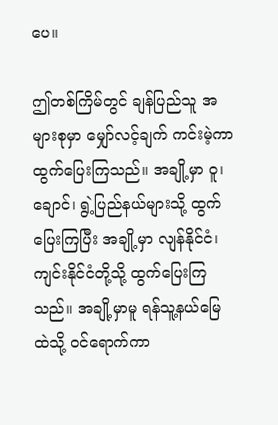ပေ။

ဤတစ်ကြိမ်တွင် ချန်ပြည်သူ အများစုမှာ မျှော်လင့်ချက် ကင်းမဲ့ကာ ထွက်ပြေးကြသည်။ အချို့မှာ ဝူ၊ ချောင်၊ ရွဲ့ပြည်နယ်များသို့ ထွက်ပြေးကြပြီး အချို့မှာ လျန်နိုင်ငံ၊ ကျင်းနိုင်ငံတို့သို့ ထွက်ပြေးကြသည်။ အချို့မှာမူ ရန်သူ့နယ်မြေထဲသို့ ဝင်ရောက်ကာ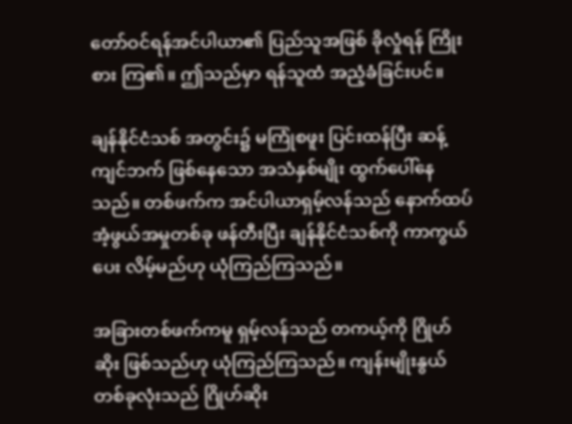တော်ဝင်ရန်အင်ပါယာ၏ ပြည်သူအဖြစ် ခိုလှုံရန် ကြိုးစား ကြ၏။ ဤသည်မှာ ရန်သူထံ အညံ့ခံခြင်းပင်။

ချန်နိုင်ငံသစ် အတွင်း၌ မကြုံစဖူး ပြင်းထန်ပြီး ဆန့်ကျင်ဘက် ဖြစ်နေသော အသံနှစ်မျိုး ထွက်ပေါ်နေသည်။ တစ်ဖက်က အင်ပါယာရှမ့်လန်သည် နောက်ထပ် အံ့ဖွယ်အမှုတစ်ခု ဖန်တီးပြီး ချန်နိုင်ငံသစ်ကို ကာကွယ်ပေး လိမ့်မည်ဟု ယုံကြည်ကြသည်။

အခြားတစ်ဖက်ကမူ ရှမ့်လန်သည် တကယ့်ကို ဂြိုဟ်ဆိုး ဖြစ်သည်ဟု ယုံကြည်ကြသည်။ ကျန်းမျိုးနွယ် တစ်ခုလုံးသည် ဂြိုဟ်ဆိုး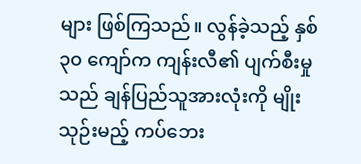များ ဖြစ်ကြသည်။ လွန်ခဲ့သည့် နှစ် ၃၀ ကျော်က ကျန်းလီ၏ ပျက်စီးမှုသည် ချန်ပြည်သူအားလုံးကို မျိုးသုဉ်းမည့် ကပ်ဘေး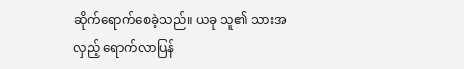ဆိုက်ရောက်စေခဲ့သည်။ ယခု သူ၏ သားအလှည့် ရောက်လာပြန်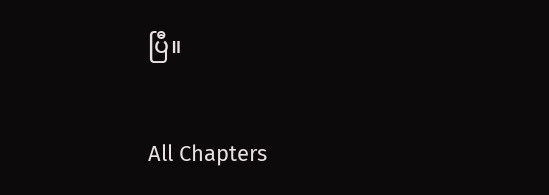ပြီ။

All Chapters